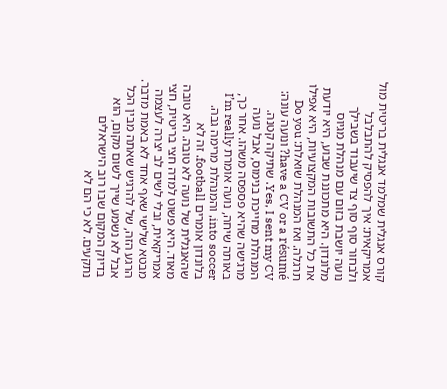קורס אנגלית שמלמד אנגלית בריטית מול אמריקאית: איך להפסיק להתבלבל ולבחור סוף סוף צד שיעבוד בשבילך
נועה יושבת בזום עם מנהלת מגיוס מלונדון. היא מתכוננת שבוע, היא יודעת את כל התשובות המקצועיות, היא אפילו תרגלה. ואז המנהלת שואלת: Do you have a CV or a résumé? ונועה עונה: Yes, I sent my CV. שתיקה קטנה. המנהלת מחייכת בנימוס, אבל נועה מרגישה שהיא פספסה משהו. אחר כך, באותה שיחה, נועה אומרת I’m really into soccer, והמנהלת מרימה גבה. בלונדון אומרים football. זה לא שהאנגלית של נועה לא טובה. היא טובה מאוד. היא פשוט למדה חצי בריטית, חצי אמריקאית, ובלי לשים לב יצרה לעצמה מבטא שלישי שאף אחד לא באמת מדבר. הרגע הזה, של להרגיש שאתה מבין הכל אבל לא נשמע שייך לשום מקום, הוא בדיוק המקום שבו רוב הישראלים נתקעים. לא כי הם לא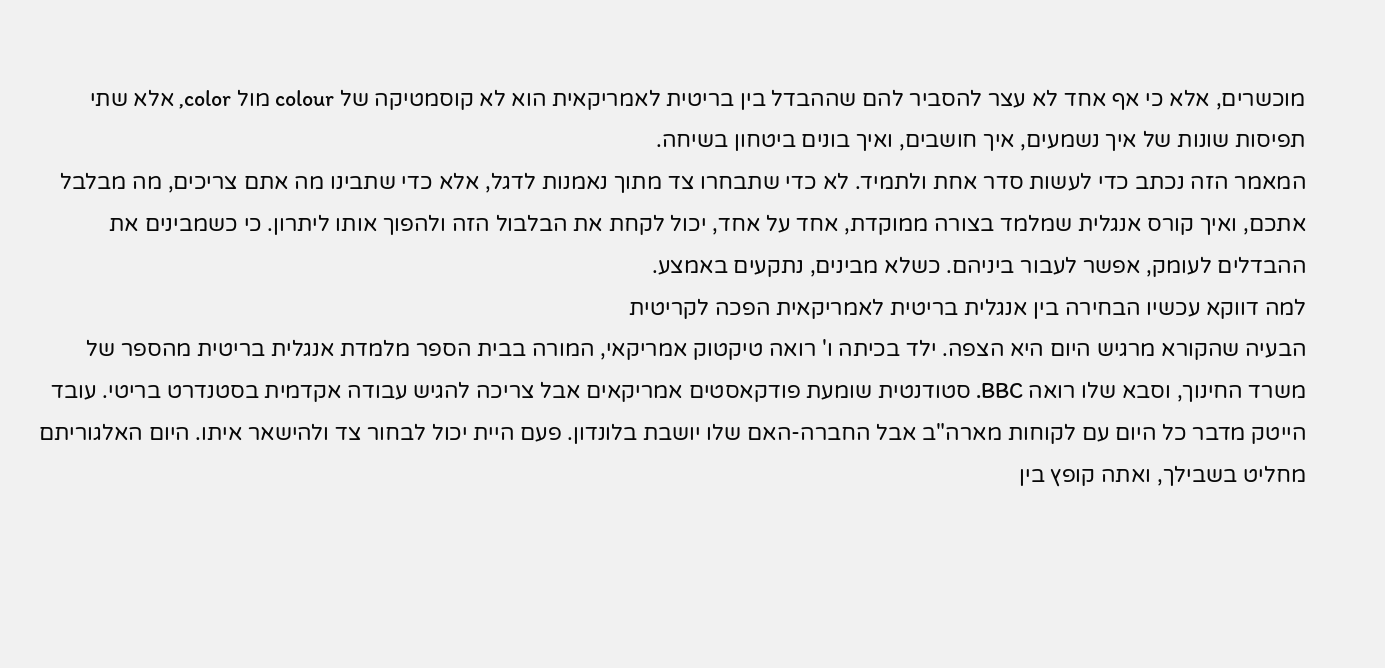מוכשרים, אלא כי אף אחד לא עצר להסביר להם שההבדל בין בריטית לאמריקאית הוא לא קוסמטיקה של colour מול color, אלא שתי תפיסות שונות של איך נשמעים, איך חושבים, ואיך בונים ביטחון בשיחה.
המאמר הזה נכתב כדי לעשות סדר אחת ולתמיד. לא כדי שתבחרו צד מתוך נאמנות לדגל, אלא כדי שתבינו מה אתם צריכים, מה מבלבל אתכם, ואיך קורס אנגלית שמלמד בצורה ממוקדת, אחד על אחד, יכול לקחת את הבלבול הזה ולהפוך אותו ליתרון. כי כשמבינים את ההבדלים לעומק, אפשר לעבור ביניהם. כשלא מבינים, נתקעים באמצע.
למה דווקא עכשיו הבחירה בין אנגלית בריטית לאמריקאית הפכה לקריטית
הבעיה שהקורא מרגיש היום היא הצפה. ילד בכיתה ו' רואה טיקטוק אמריקאי, המורה בבית הספר מלמדת אנגלית בריטית מהספר של משרד החינוך, וסבא שלו רואה BBC. סטודנטית שומעת פודקאסטים אמריקאים אבל צריכה להגיש עבודה אקדמית בסטנדרט בריטי. עובד הייטק מדבר כל היום עם לקוחות מארה"ב אבל החברה-האם שלו יושבת בלונדון. פעם היית יכול לבחור צד ולהישאר איתו. היום האלגוריתם מחליט בשבילך, ואתה קופץ בין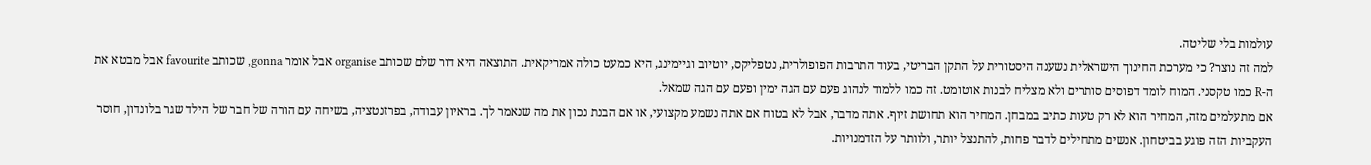עולמות בלי שליטה.
למה זה נוצר? כי מערכת החינוך הישראלית נשענה היסטורית על התקן הבריטי, בעוד התרבות הפופולרית, נטפליקס, יוטיוב וגיימינג, היא כמעט כולה אמריקאית. התוצאה היא דור שלם שכותב organise אבל אומר gonna, שכותב favourite אבל מבטא את ה-R כמו טקסני. המוח לומד דפוסים סותרים ולא מצליח לבנות אוטומט. זה כמו ללמוד לנהוג פעם עם הגה ימין ופעם עם הגה שמאל.
אם מתעלמים מזה, המחיר הוא לא רק טעות כתיב במבחן. המחיר הוא תחושת זיוף. אתה מדבר, אבל לא בטוח אם אתה נשמע מקצועי, או אם הבנת נכון את מה שנאמר לך. בראיון עבודה, בפרזנטציה, בשיחה עם הורה של חבר של הילד שגר בלונדון, חוסר העקביות הזה פוגע בביטחון. אנשים מתחילים לדבר פחות, להתנצל יותר, ולוותר על הזדמנויות.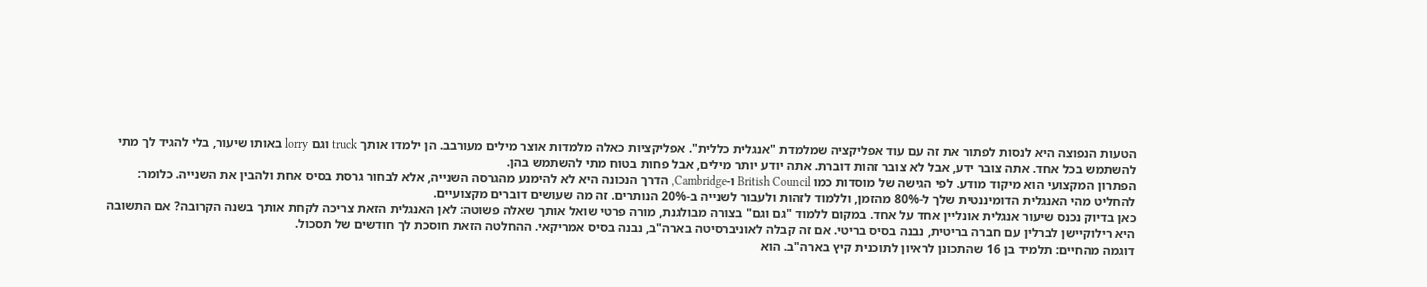הטעות הנפוצה היא לנסות לפתור את זה עם עוד אפליקציה שמלמדת "אנגלית כללית". אפליקציות כאלה מלמדות אוצר מילים מעורבב. הן ילמדו אותך truck וגם lorry באותו שיעור, בלי להגיד לך מתי להשתמש בכל אחד. אתה צובר ידע, אבל לא צובר זהות דוברת. אתה יודע יותר מילים, אבל פחות בטוח מתי להשתמש בהן.
הפתרון המקצועי הוא מיקוד מודע. לפי הגישה של מוסדות כמו British Council ו-Cambridge, הדרך הנכונה היא לא להימנע מהגרסה השנייה, אלא לבחור גרסת בסיס אחת ולהבין את השנייה. כלומר: להחליט מהי האנגלית הדומיננטית שלך ל-80% מהזמן, וללמוד לזהות ולעבור לשנייה ב-20% הנותרים. זה מה שעושים דוברים מקצועיים.
כאן בדיוק נכנס שיעור אנגלית אונליין אחד על אחד. במקום ללמוד "גם וגם" בצורה מבולגנת, מורה פרטי שואל אותך שאלה פשוטה: לאן האנגלית הזאת צריכה לקחת אותך בשנה הקרובה? אם התשובה היא רילוקיישן לברלין עם חברה בריטית, נבנה בסיס בריטי. אם זה קבלה לאוניברסיטה בארה"ב, נבנה בסיס אמריקאי. ההחלטה הזאת חוסכת לך חודשים של תסכול.
דוגמה מהחיים: תלמיד בן 16 שהתכונן לראיון לתוכנית קיץ בארה"ב. הוא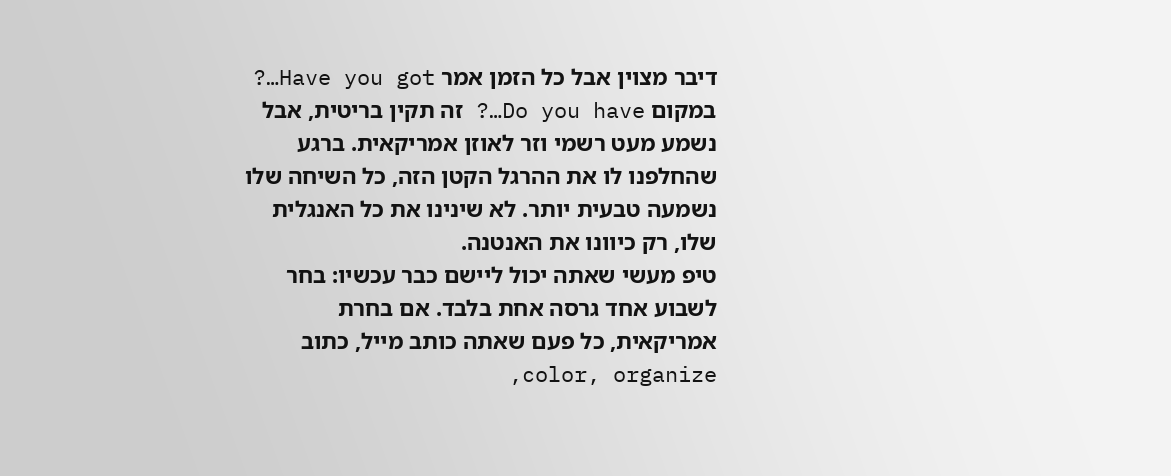דיבר מצוין אבל כל הזמן אמר Have you got…? במקום Do you have…? זה תקין בריטית, אבל נשמע מעט רשמי וזר לאוזן אמריקאית. ברגע שהחלפנו לו את ההרגל הקטן הזה, כל השיחה שלו נשמעה טבעית יותר. לא שינינו את כל האנגלית שלו, רק כיוונו את האנטנה.
טיפ מעשי שאתה יכול ליישם כבר עכשיו: בחר לשבוע אחד גרסה אחת בלבד. אם בחרת אמריקאית, כל פעם שאתה כותב מייל, כתוב color, organize,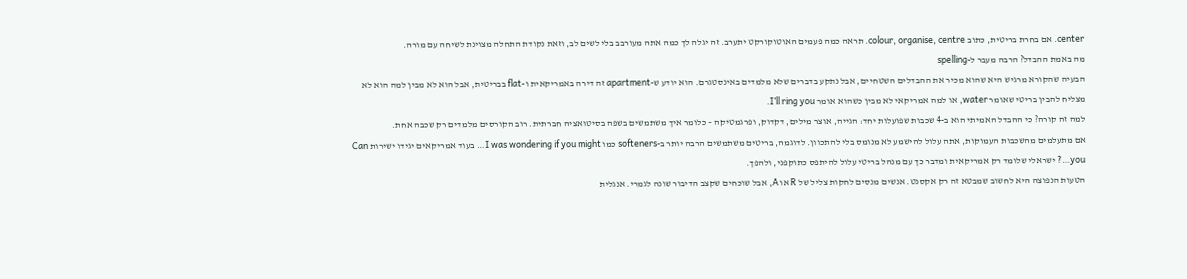center. אם בחרת בריטית, כתוב colour, organise, centre. תראה כמה פעמים האוטוקורקט יתערב. זה יגלה לך כמה אתה מעורבב בלי לשים לב, וזאת נקודת התחלה מצוינת לשיחה עם מורה.
מה באמת ההבדל? הרבה מעבר ל-spelling
הבעיה שהקורא מרגיש היא שהוא מכיר את ההבדלים השטחיים, אבל נתקע בדברים שלא מלמדים באינסטגרם. הוא יודע ש-apartment זה דירה באמריקאית ו-flat בבריטית, אבל הוא לא מבין למה הוא לא מצליח להבין בריטי שאומר water, או למה אמריקאי לא מבין כשהוא אומר I’ll ring you.
למה זה קורה? כי ההבדל האמיתי הוא ב-4 שכבות שפועלות יחד: הגייה, אוצר מילים, דקדוק, ופרגמטיקה – כלומר איך משתמשים בשפה בסיטואציה חברתית. רוב הקורסים מלמדים רק שכבה אחת.
אם מתעלמים מהשכבות העמוקות, אתה עלול להישמע לא מנומס בלי להתכוון. לדוגמה, בריטים משתמשים הרבה יותר ב-softeners כמו I was wondering if you might… בעוד אמריקאים יגידו ישירות Can you…? ישראלי שלומד רק אמריקאית ומדבר כך עם מנהל בריטי עלול להיתפס כתוקפני, ולהפך.
הטעות הנפוצה היא לחשוב שמבטא זה רק אקסנט. אנשים מנסים לחקות צליל של R או A, אבל שוכחים שקצב הדיבור שונה לגמרי. אנגלית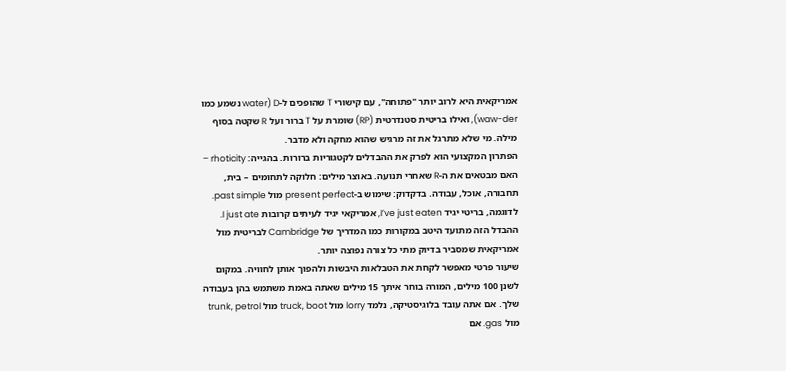אמריקאית היא לרוב יותר "פתוחה", עם קישורי T שהופכים ל-D (water נשמע כמו waw-der), ואילו בריטית סטנדרטית (RP) שומרת על T ברור ועל R שקטה בסוף מילה. מי שלא מתרגל את זה מרגיש שהוא מחקה ולא מדבר.
הפתרון המקצועי הוא לפרק את ההבדלים לקטגוריות ברורות. בהגייה: rhoticity – האם מבטאים את ה-R שאחרי תנועה. באוצר מילים: חלוקה לתחומים – בית, תחבורה, אוכל, עבודה. בדקדוק: שימוש ב-present perfect מול past simple. לדוגמה, בריטי יגיד I’ve just eaten, אמריקאי יגיד לעיתים קרובות I just ate. ההבדל הזה מתועד היטב במקורות כמו המדריך של Cambridge לבריטית מול אמריקאית שמסביר בדיוק מתי כל צורה נפוצה יותר.
שיעור פרטי מאפשר לקחת את הטבלאות היבשות ולהפוך אותן לחוויה. במקום לשנן 100 מילים, המורה בוחר איתך 15 מילים שאתה באמת משתמש בהן בעבודה שלך. אם אתה עובד בלוגיסטיקה, נלמד lorry מול truck, boot מול trunk, petrol מול gas. אם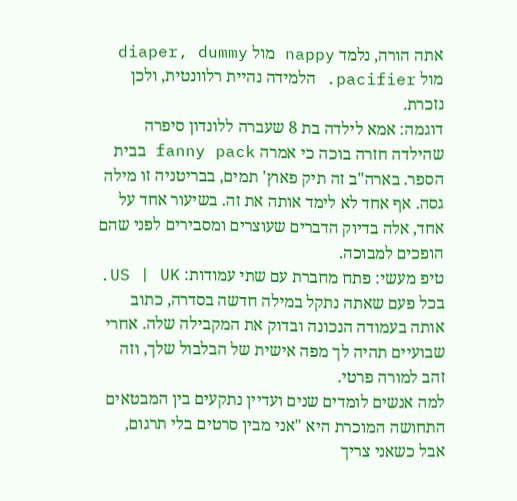אתה הורה, נלמד nappy מול diaper, dummy מול pacifier. הלמידה נהיית רלוונטית, ולכן נזכרת.
דוגמה: אמא לילדה בת 8 שעברה ללונדון סיפרה שהילדה חזרה בוכה כי אמרה fanny pack בבית הספר. בארה"ב זה תיק פאוץ' תמים, בבריטניה זו מילה גסה. אף אחד לא לימד אותה את זה. בשיעור אחד על אחד, אלה בדיוק הדברים שעוצרים ומסבירים לפני שהם הופכים למבוכה.
טיפ מעשי: פתח מחברת עם שתי עמודות: US | UK. בכל פעם שאתה נתקל במילה חדשה בסדרה, כתוב אותה בעמודה הנכונה ובדוק את המקבילה שלה. אחרי שבועיים תהיה לך מפה אישית של הבלבול שלך, וזה זהב למורה פרטי.
למה אנשים לומדים שנים ועדיין נתקעים בין המבטאים
התחושה המוכרת היא "אני מבין סרטים בלי תרגום, אבל כשאני צריך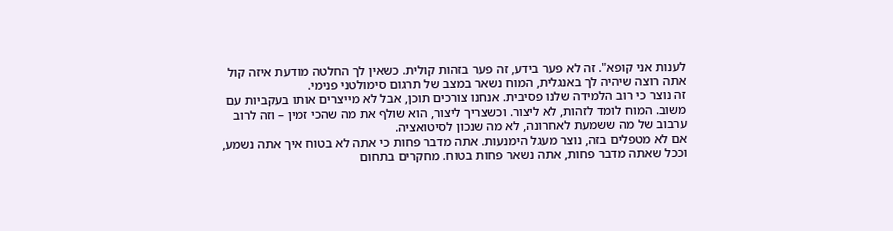לענות אני קופא". זה לא פער בידע, זה פער בזהות קולית. כשאין לך החלטה מודעת איזה קול אתה רוצה שיהיה לך באנגלית, המוח נשאר במצב של תרגום סימולטני פנימי.
זה נוצר כי רוב הלמידה שלנו פסיבית. אנחנו צורכים תוכן, אבל לא מייצרים אותו בעקביות עם משוב. המוח לומד לזהות, לא ליצור. וכשצריך ליצור, הוא שולף את מה שהכי זמין – וזה לרוב ערבוב של מה ששמעת לאחרונה, לא מה שנכון לסיטואציה.
אם לא מטפלים בזה, נוצר מעגל הימנעות. אתה מדבר פחות כי אתה לא בטוח איך אתה נשמע, וככל שאתה מדבר פחות, אתה נשאר פחות בטוח. מחקרים בתחום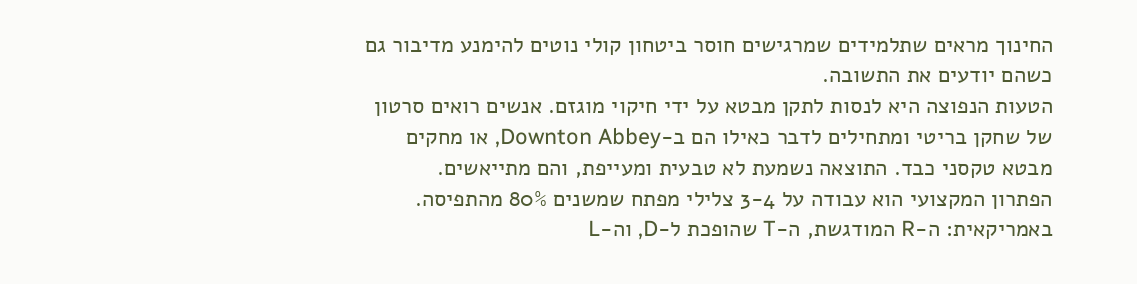החינוך מראים שתלמידים שמרגישים חוסר ביטחון קולי נוטים להימנע מדיבור גם כשהם יודעים את התשובה.
הטעות הנפוצה היא לנסות לתקן מבטא על ידי חיקוי מוגזם. אנשים רואים סרטון של שחקן בריטי ומתחילים לדבר כאילו הם ב-Downton Abbey, או מחקים מבטא טקסני כבד. התוצאה נשמעת לא טבעית ומעייפת, והם מתייאשים.
הפתרון המקצועי הוא עבודה על 3-4 צלילי מפתח שמשנים 80% מהתפיסה. באמריקאית: ה-R המודגשת, ה-T שהופכת ל-D, וה-L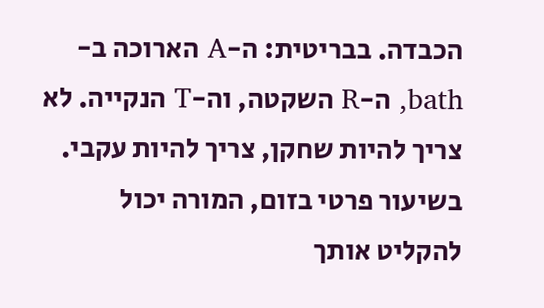הכבדה. בבריטית: ה-A הארוכה ב-bath, ה-R השקטה, וה-T הנקייה. לא צריך להיות שחקן, צריך להיות עקבי.
בשיעור פרטי בזום, המורה יכול להקליט אותך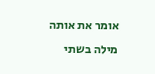אומר את אותה מילה בשתי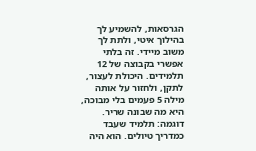הגרסאות, להשמיע לך בהילוך איטי, ולתת לך משוב מיידי. זה בלתי אפשרי בקבוצה של 12 תלמידים. היכולת לעצור, לתקן, ולחזור על אותה מילה 5 פעמים בלי מבוכה, היא מה שבונה שריר.
דוגמה: תלמיד שעבד כמדריך טיולים. הוא היה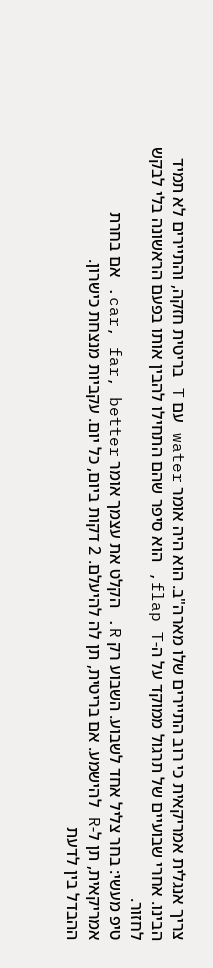צריך אנגלית אמריקאית כי רוב התיירים שלו מארה"ב. הוא היה אומר water עם T בריטית חזקה, והתיירים לא תמיד הבינו. אחרי שבועיים של תרגול ממוקד על ה-flap T, הוא סיפר שהם התחילו להבין אותו בפעם הראשונה בלי לבקש לחזור.
טיפ מעשי: בחר צליל אחד לשבוע. השבוע רק R. הקלט את עצמך אומר car, far, better. אם בחרת אמריקאית, תן ל-R להישמע. אם בריטית, תן לה להיעלם. 2 דקות ביום, כל יום. עקביות מנצחת כישרון.
ההבדל בין לדעת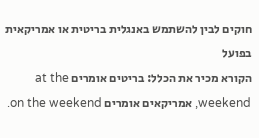חוקים לבין להשתמש באנגלית בריטית או אמריקאית בפועל
הקורא מכיר את הכלל: בריטים אומרים at the weekend, אמריקאים אומרים on the weekend.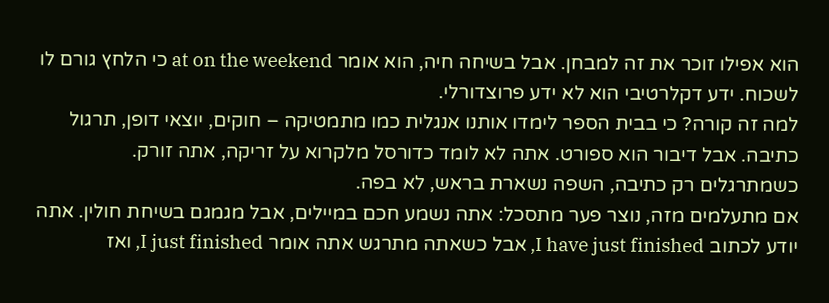הוא אפילו זוכר את זה למבחן. אבל בשיחה חיה, הוא אומר at on the weekend כי הלחץ גורם לו לשכוח. ידע דקלרטיבי הוא לא ידע פרוצדורלי.
למה זה קורה? כי בבית הספר לימדו אותנו אנגלית כמו מתמטיקה – חוקים, יוצאי דופן, תרגול כתיבה. אבל דיבור הוא ספורט. אתה לא לומד כדורסל מלקרוא על זריקה, אתה זורק. כשמתרגלים רק כתיבה, השפה נשארת בראש, לא בפה.
אם מתעלמים מזה, נוצר פער מתסכל: אתה נשמע חכם במיילים, אבל מגמגם בשיחת חולין. אתה יודע לכתוב I have just finished, אבל כשאתה מתרגש אתה אומר I just finished, ואז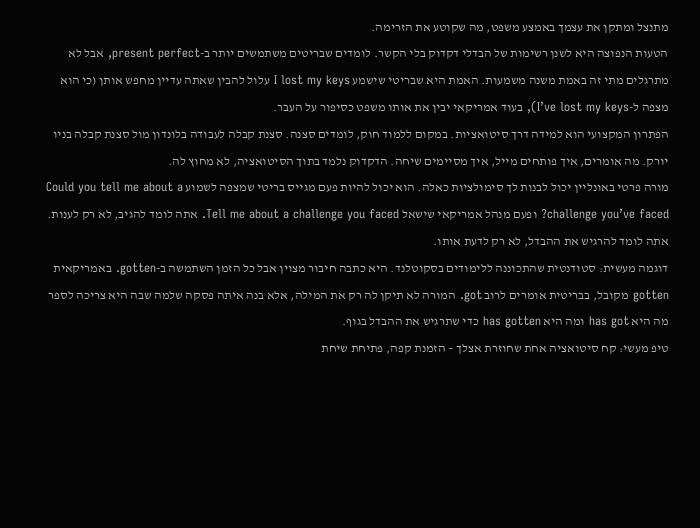מתנצל ומתקן את עצמך באמצע משפט, מה שקוטע את הזרימה.
הטעות הנפוצה היא לשנן רשימות של הבדלי דקדוק בלי הקשר. לומדים שבריטים משתמשים יותר ב-present perfect, אבל לא מתרגלים מתי זה באמת משנה משמעות. האמת היא שבריטי שישמע I lost my keys עלול להבין שאתה עדיין מחפש אותן (כי הוא מצפה ל-I’ve lost my keys), בעוד אמריקאי יבין את אותו משפט כסיפור על העבר.
הפתרון המקצועי הוא למידה דרך סיטואציות. במקום ללמוד חוק, לומדים סצנה. סצנת קבלה לעבודה בלונדון מול סצנת קבלה בניו יורק. מה אומרים, איך פותחים מייל, איך מסיימים שיחה. הדקדוק נלמד בתוך הסיטואציה, לא מחוץ לה.
מורה פרטי באונליין יכול לבנות לך סימולציות כאלה. הוא יכול להיות פעם מגייס בריטי שמצפה לשמוע Could you tell me about a challenge you’ve faced? ופעם מנהל אמריקאי שישאל Tell me about a challenge you faced. אתה לומד להגיב, לא רק לענות. אתה לומד להרגיש את ההבדל, לא רק לדעת אותו.
דוגמה מעשית: סטודנטית שהתכוננה ללימודים בסקוטלנד. היא כתבה חיבור מצוין אבל כל הזמן השתמשה ב-gotten. באמריקאית gotten מקובל, בבריטית אומרים לרוב got. המורה לא תיקן לה רק את המילה, אלא בנה איתה פסקה שלמה שבה היא צריכה לספר מה היא has got ומה היא has gotten כדי שתרגיש את ההבדל בגוף.
טיפ מעשי: קח סיטואציה אחת שחוזרת אצלך – הזמנת קפה, פתיחת שיחת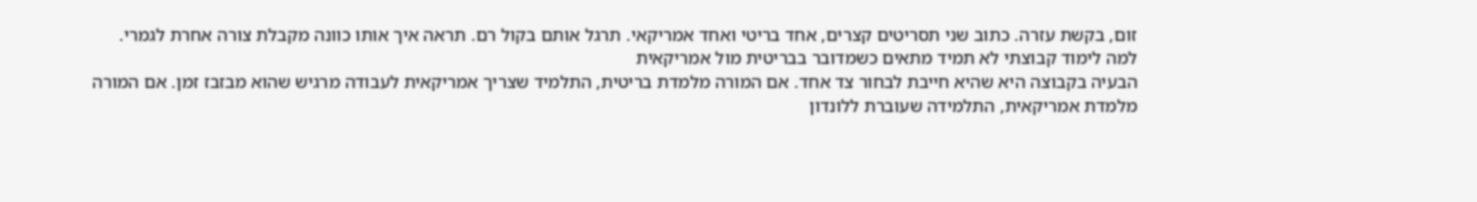זום, בקשת עזרה. כתוב שני תסריטים קצרים, אחד בריטי ואחד אמריקאי. תרגל אותם בקול רם. תראה איך אותו כוונה מקבלת צורה אחרת לגמרי.
למה לימוד קבוצתי לא תמיד מתאים כשמדובר בבריטית מול אמריקאית
הבעיה בקבוצה היא שהיא חייבת לבחור צד אחד. אם המורה מלמדת בריטית, התלמיד שצריך אמריקאית לעבודה מרגיש שהוא מבזבז זמן. אם המורה מלמדת אמריקאית, התלמידה שעוברת ללונדון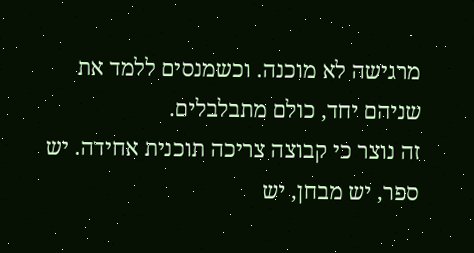מרגישה לא מוכנה. וכשמנסים ללמד את שניהם יחד, כולם מתבלבלים.
זה נוצר כי קבוצה צריכה תוכנית אחידה. יש ספר, יש מבחן, יש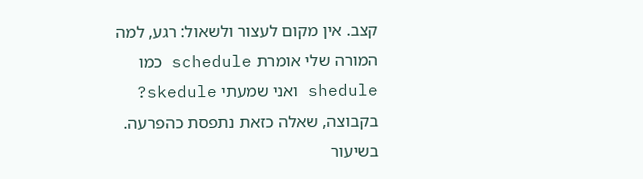קצב. אין מקום לעצור ולשאול: רגע, למה המורה שלי אומרת schedule כמו shedule ואני שמעתי skedule? בקבוצה, שאלה כזאת נתפסת כהפרעה. בשיעור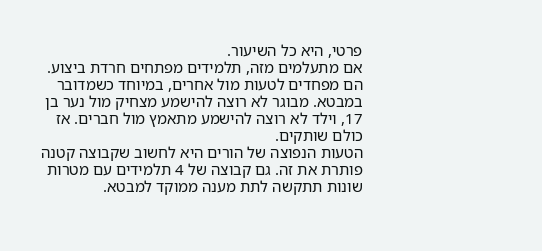פרטי, היא כל השיעור.
אם מתעלמים מזה, תלמידים מפתחים חרדת ביצוע. הם מפחדים לטעות מול אחרים, במיוחד כשמדובר במבטא. מבוגר לא רוצה להישמע מצחיק מול נער בן 17, וילד לא רוצה להישמע מתאמץ מול חברים. אז כולם שותקים.
הטעות הנפוצה של הורים היא לחשוב שקבוצה קטנה פותרת את זה. גם קבוצה של 4 תלמידים עם מטרות שונות תתקשה לתת מענה ממוקד למבטא.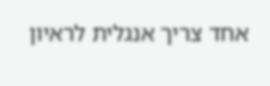אחד צריך אנגלית לראיון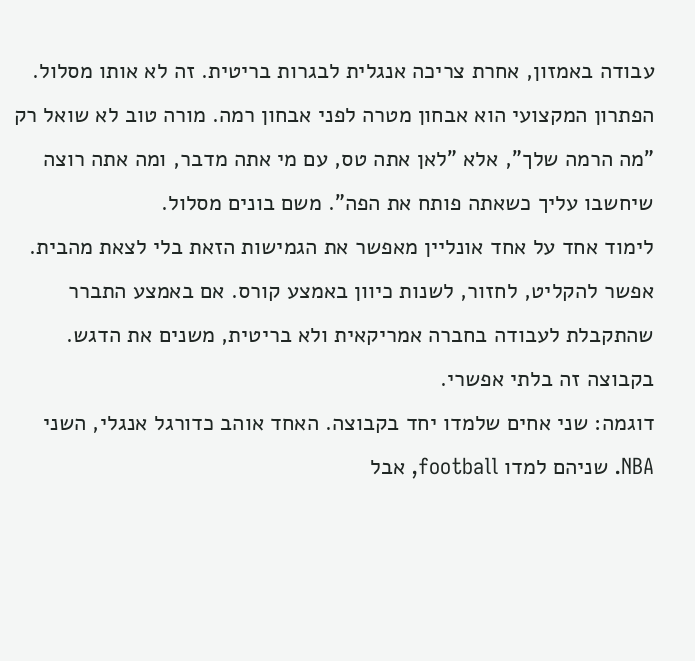עבודה באמזון, אחרת צריכה אנגלית לבגרות בריטית. זה לא אותו מסלול.
הפתרון המקצועי הוא אבחון מטרה לפני אבחון רמה. מורה טוב לא שואל רק "מה הרמה שלך", אלא "לאן אתה טס, עם מי אתה מדבר, ומה אתה רוצה שיחשבו עליך כשאתה פותח את הפה". משם בונים מסלול.
לימוד אחד על אחד אונליין מאפשר את הגמישות הזאת בלי לצאת מהבית. אפשר להקליט, לחזור, לשנות כיוון באמצע קורס. אם באמצע התברר שהתקבלת לעבודה בחברה אמריקאית ולא בריטית, משנים את הדגש. בקבוצה זה בלתי אפשרי.
דוגמה: שני אחים שלמדו יחד בקבוצה. האחד אוהב כדורגל אנגלי, השני NBA. שניהם למדו football, אבל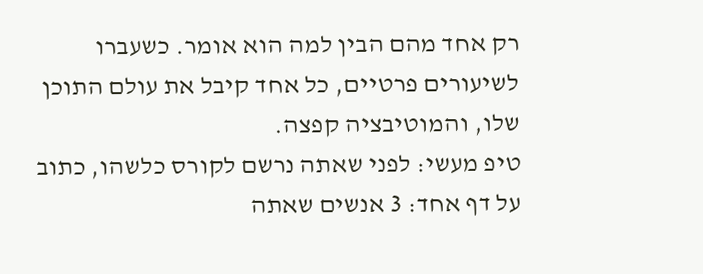רק אחד מהם הבין למה הוא אומר. כשעברו לשיעורים פרטיים, כל אחד קיבל את עולם התוכן שלו, והמוטיבציה קפצה.
טיפ מעשי: לפני שאתה נרשם לקורס כלשהו, כתוב על דף אחד: 3 אנשים שאתה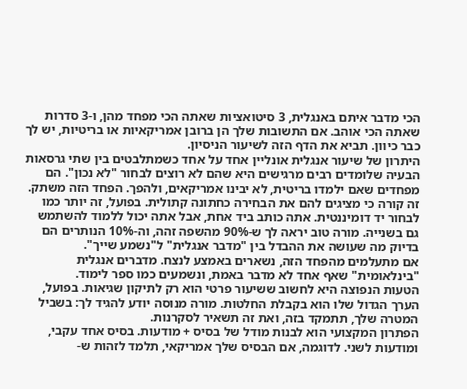הכי מדבר איתם באנגלית, 3 סיטואציות שאתה הכי מפחד מהן, ו-3 סדרות שאתה הכי אוהב. אם התשובות שלך הן ברובן אמריקאיות או בריטיות, יש לך כבר כיוון. תביא את הדף הזה לשיעור הניסיון.
היתרון של שיעור אנגלית אונליין אחד על אחד כשמתלבטים בין שתי גרסאות
הבעיה שלומדים רבים מרגישים היא שהם לא רוצים לבחור "לא נכון". הם מפחדים שאם ילמדו בריטית, לא יבינו אמריקאים, ולהפך. הפחד הזה משתק.
זה קורה כי מציגים להם את הבחירה כחתונה קתולית. בפועל, זה יותר כמו לבחור יד דומיננטית. אתה כותב ביד אחת, אבל אתה יכול ללמוד להשתמש גם בשנייה. מורה טוב יראה לך ש-90% מהשפה זהה, וה-10% הנותרים הם בדיוק מה שעושה את ההבדל בין "מדבר אנגלית" ל"נשמע שייך".
אם מתעלמים מהפחד הזה, נשארים באמצע לנצח. מדברים אנגלית "בינלאומית" שאף אחד לא מדבר באמת, ונשמעים כמו ספר לימוד.
הטעות הנפוצה היא לחשוב ששיעור פרטי הוא רק לתיקון שגיאות. בפועל, הערך הגדול שלו הוא בקבלת החלטות. מורה מנוסה יודע להגיד לך: בשביל המטרה שלך, תתמקד בזה, ואת זה תשאיר לסקרנות.
הפתרון המקצועי הוא לבנות מודל של בסיס + מודעות. בסיס אחד עקבי, ומודעות לשני. לדוגמה, אם הבסיס שלך אמריקאי, תלמד לזהות ש-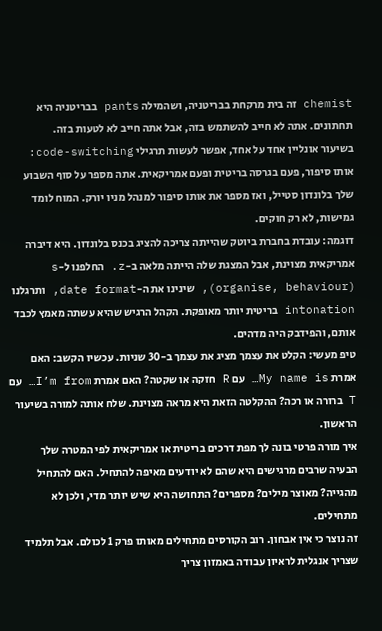chemist זה בית מרקחת בבריטניה, ושהמילה pants בבריטניה היא תחתונים. אתה לא חייב להשתמש בזה, אבל אתה חייב לא לטעות בזה.
בשיעור אונליין אחד על אחד, אפשר לעשות תרגילי code-switching: אותו סיפור, פעם בגרסה בריטית ופעם אמריקאית. אתה מספר על סוף השבוע שלך בלונדון סטייל, ואז מספר את אותו סיפור למנהל מניו יורק. המוח לומד גמישות, לא רק חוקים.
דוגמה: עובדת בחברת ביוטק שהייתה צריכה להציג בכנס בלונדון. היא דיברה אמריקאית מצוינת, אבל המצגת שלה הייתה מלאה ב-z. החלפנו ל-s (organise, behaviour), שינינו את ה-date format, ותרגלנו intonation בריטית יותר מאופקת. הקהל הרגיש שהיא עשתה מאמץ לכבד אותם, והפידבק היה מדהים.
טיפ מעשי: הקלט את עצמך מציג את עצמך ב-30 שניות. עכשיו הקשב: האם אמרת My name is… עם R חזקה או שקטה? האם אמרת I’m from… עם T ברורה או רכה? ההקלטה הזאת היא מראה מצוינת. שלח אותה למורה בשיעור הראשון.
איך מורה פרטי בונה לך מפת דרכים בריטית או אמריקאית לפי המטרה שלך
הבעיה שרבים מרגישים היא שהם לא יודעים מאיפה להתחיל. האם להתחיל מהגייה? מאוצר מילים? מספרים? התחושה היא שיש יותר מדי, ולכן לא מתחילים.
זה נוצר כי אין אבחון. רוב הקורסים מתחילים מאותו פרק 1 לכולם. אבל תלמיד שצריך אנגלית לראיון עבודה באמזון צריך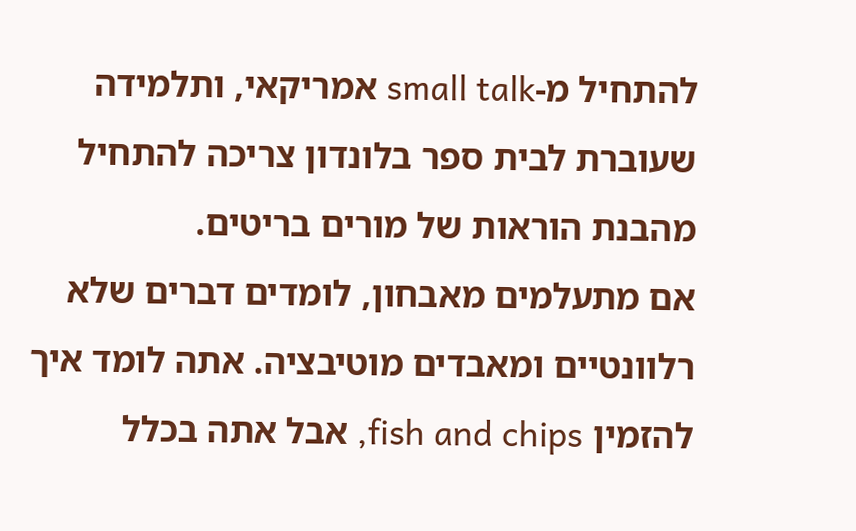להתחיל מ-small talk אמריקאי, ותלמידה שעוברת לבית ספר בלונדון צריכה להתחיל מהבנת הוראות של מורים בריטים.
אם מתעלמים מאבחון, לומדים דברים שלא רלוונטיים ומאבדים מוטיבציה. אתה לומד איך להזמין fish and chips, אבל אתה בכלל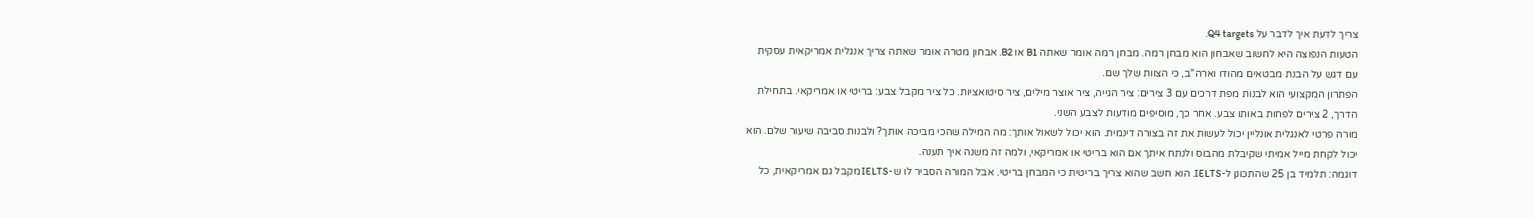צריך לדעת איך לדבר על Q4 targets.
הטעות הנפוצה היא לחשוב שאבחון הוא מבחן רמה. מבחן רמה אומר שאתה B1 או B2. אבחון מטרה אומר שאתה צריך אנגלית אמריקאית עסקית עם דגש על הבנת מבטאים מהודו וארה"ב, כי הצוות שלך שם.
הפתרון המקצועי הוא לבנות מפת דרכים עם 3 צירים: ציר הגייה, ציר אוצר מילים, ציר סיטואציות. כל ציר מקבל צבע: בריטי או אמריקאי. בתחילת הדרך, 2 צירים לפחות באותו צבע. אחר כך, מוסיפים מודעות לצבע השני.
מורה פרטי לאנגלית אונליין יכול לעשות את זה בצורה דינמית. הוא יכול לשאול אותך: מה המילה שהכי מביכה אותך? ולבנות סביבה שיעור שלם. הוא יכול לקחת מייל אמיתי שקיבלת מהבוס ולנתח איתך אם הוא בריטי או אמריקאי, ולמה זה משנה איך תענה.
דוגמה: תלמיד בן 25 שהתכונן ל-IELTS. הוא חשב שהוא צריך בריטית כי המבחן בריטי. אבל המורה הסביר לו ש-IELTS מקבל גם אמריקאית, כל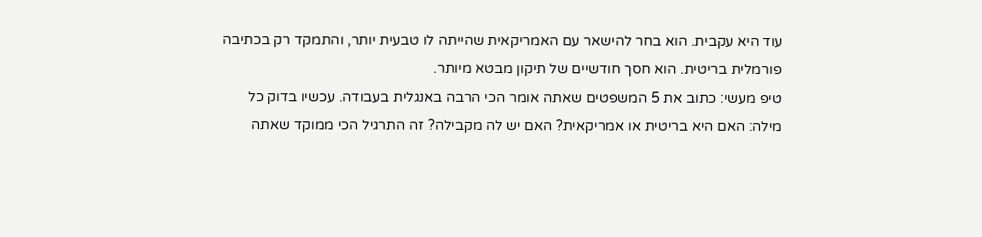עוד היא עקבית. הוא בחר להישאר עם האמריקאית שהייתה לו טבעית יותר, והתמקד רק בכתיבה פורמלית בריטית. הוא חסך חודשיים של תיקון מבטא מיותר.
טיפ מעשי: כתוב את 5 המשפטים שאתה אומר הכי הרבה באנגלית בעבודה. עכשיו בדוק כל מילה: האם היא בריטית או אמריקאית? האם יש לה מקבילה? זה התרגיל הכי ממוקד שאתה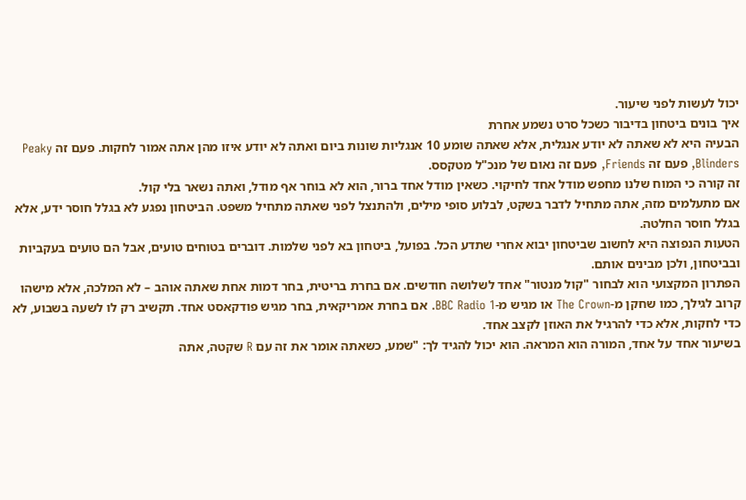יכול לעשות לפני שיעור.
איך בונים ביטחון בדיבור כשכל סרט נשמע אחרת
הבעיה היא לא שאתה לא יודע אנגלית, אלא שאתה שומע 10 אנגליות שונות ביום ואתה לא יודע איזו מהן אתה אמור לחקות. פעם זה Peaky Blinders, פעם זה Friends, פעם זה נאום של מנכ"ל מטקסס.
זה קורה כי המוח שלנו מחפש מודל אחד לחיקוי. כשאין מודל אחד ברור, הוא לא בוחר אף מודל, ואתה נשאר בלי קול.
אם מתעלמים מזה, אתה מתחיל לדבר בשקט, לבלוע סופי מילים, ולהתנצל לפני שאתה מתחיל משפט. הביטחון נפגע לא בגלל חוסר ידע, אלא בגלל חוסר החלטה.
הטעות הנפוצה היא לחשוב שביטחון יבוא אחרי שתדע הכל. בפועל, ביטחון בא לפני שלמות. דוברים בטוחים טועים, אבל הם טועים בעקביות ובביטחון, ולכן מבינים אותם.
הפתרון המקצועי הוא לבחור "קול מנטור" אחד לשלושה חודשים. אם בחרת בריטית, בחר דמות אחת שאתה אוהב – לא המלכה, אלא מישהו קרוב לגילך, כמו שחקן מ-The Crown או מגיש מ-BBC Radio 1. אם בחרת אמריקאית, בחר מגיש פודקאסט אחד. תקשיב רק לו לשעה בשבוע, לא כדי לחקות, אלא כדי להרגיל את האוזן לקצב אחד.
בשיעור אחד על אחד, המורה הוא המראה. הוא יכול להגיד לך: "שמע, כשאתה אומר את זה עם R שקטה, אתה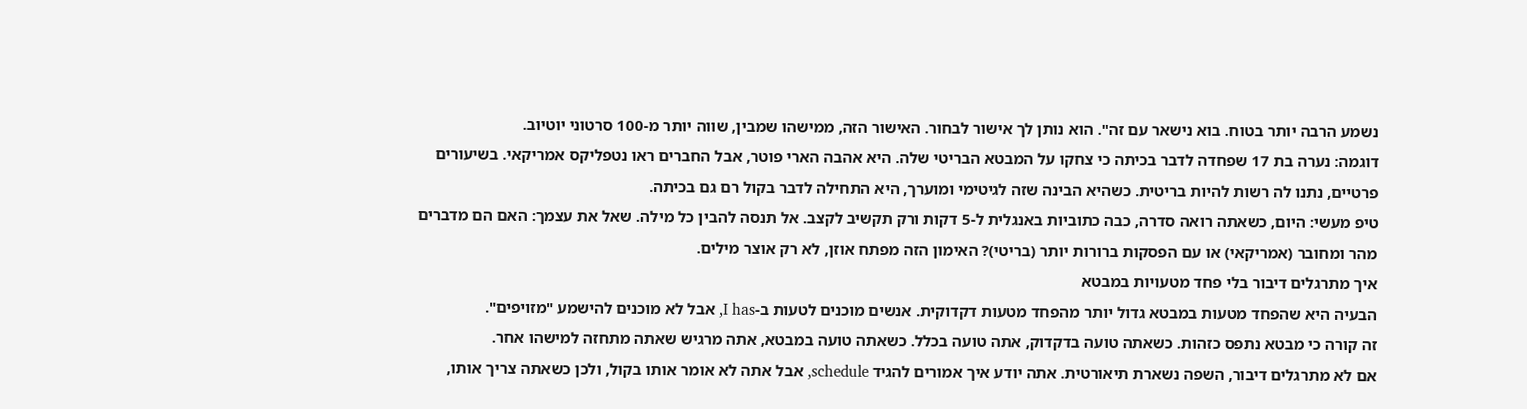נשמע הרבה יותר בטוח. בוא נישאר עם זה". הוא נותן לך אישור לבחור. האישור הזה, ממישהו שמבין, שווה יותר מ-100 סרטוני יוטיוב.
דוגמה: נערה בת 17 שפחדה לדבר בכיתה כי צחקו על המבטא הבריטי שלה. היא אהבה הארי פוטר, אבל החברים ראו נטפליקס אמריקאי. בשיעורים פרטיים, נתנו לה רשות להיות בריטית. כשהיא הבינה שזה לגיטימי ומוערך, היא התחילה לדבר בקול רם גם בכיתה.
טיפ מעשי: היום, כשאתה רואה סדרה, כבה כתוביות באנגלית ל-5 דקות ורק תקשיב לקצב. אל תנסה להבין כל מילה. שאל את עצמך: האם הם מדברים מהר ומחובר (אמריקאי) או עם הפסקות ברורות יותר (בריטי)? האימון הזה מפתח אוזן, לא רק אוצר מילים.
איך מתרגלים דיבור בלי פחד מטעויות במבטא
הבעיה היא שהפחד מטעות במבטא גדול יותר מהפחד מטעות דקדוקית. אנשים מוכנים לטעות ב-I has, אבל לא מוכנים להישמע "מזויפים".
זה קורה כי מבטא נתפס כזהות. כשאתה טועה בדקדוק, אתה טועה בכלל. כשאתה טועה במבטא, אתה מרגיש שאתה מתחזה למישהו אחר.
אם לא מתרגלים דיבור, השפה נשארת תיאורטית. אתה יודע איך אמורים להגיד schedule, אבל אתה לא אומר אותו בקול, ולכן כשאתה צריך אותו,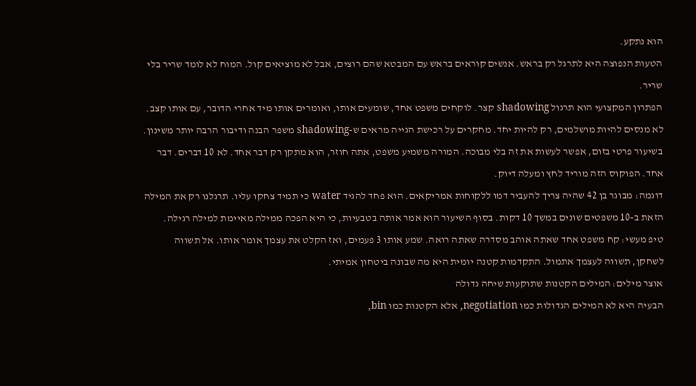הוא נתקע.
הטעות הנפוצה היא לתרגל רק בראש. אנשים קוראים בראש עם המבטא שהם רוצים, אבל לא מוציאים קול. המוח לא לומד שריר בלי שריר.
הפתרון המקצועי הוא תרגול shadowing קצר. לוקחים משפט אחד, שומעים אותו, ואומרים אותו מיד אחרי הדובר, עם אותו קצב. לא מנסים להיות מושלמים, רק להיות יחד. מחקרים על רכישת הגייה מראים ש-shadowing משפר הבנה ודיבור הרבה יותר משינון.
בשיעור פרטי בזום, אפשר לעשות את זה בלי מבוכה. המורה משמיע משפט, אתה חוזר, הוא מתקן רק דבר אחד. לא 10 דברים. דבר אחד. הפוקוס הזה מוריד לחץ ומעלה דיוק.
דוגמה: מבוגר בן 42 שהיה צריך להעביר דמו ללקוחות אמריקאים. הוא פחד להגיד water כי תמיד צחקו עליו. תרגלנו רק את המילה הזאת ב-10 משפטים שונים במשך 10 דקות. בסוף השיעור הוא אמר אותה בטבעיות, כי היא הפכה ממילה מאיימת למילה רגילה.
טיפ מעשי: קח משפט אחד שאתה אוהב מסדרה שאתה רואה. שמע אותו 3 פעמים, ואז הקלט את עצמך אומר אותו. אל תשווה לשחקן, תשווה לעצמך אתמול. התקדמות קטנה יומית היא מה שבונה ביטחון אמיתי.
אוצר מילים: המילים הקטנות שתוקעות שיחה גדולה
הבעיה היא לא המילים הגדולות כמו negotiation, אלא הקטנות כמו bin,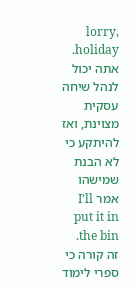lorry, holiday. אתה יכול לנהל שיחה עסקית מצוינת, ואז להיתקע כי לא הבנת שמישהו אמר I’ll put it in the bin.
זה קורה כי ספרי לימוד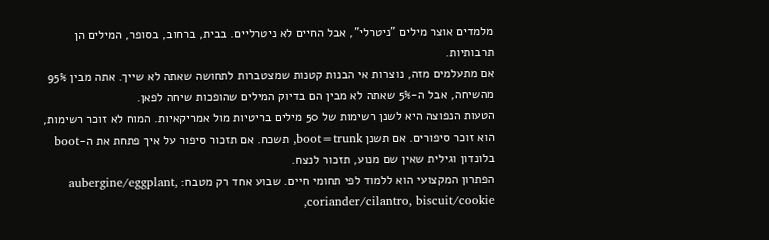מלמדים אוצר מילים "ניטרלי", אבל החיים לא ניטרליים. בבית, ברחוב, בסופר, המילים הן תרבותיות.
אם מתעלמים מזה, נוצרות אי הבנות קטנות שמצטברות לתחושה שאתה לא שייך. אתה מבין 95% מהשיחה, אבל ה-5% שאתה לא מבין הם בדיוק המילים שהופכות שיחה לפאן.
הטעות הנפוצה היא לשנן רשימות של 50 מילים בריטיות מול אמריקאיות. המוח לא זוכר רשימות, הוא זוכר סיפורים. אם תשנן boot=trunk, תשכח. אם תזכור סיפור על איך פתחת את ה-boot בלונדון וגילית שאין שם מנוע, תזכור לנצח.
הפתרון המקצועי הוא ללמוד לפי תחומי חיים. שבוע אחד רק מטבח: aubergine/eggplant, coriander/cilantro, biscuit/cookie,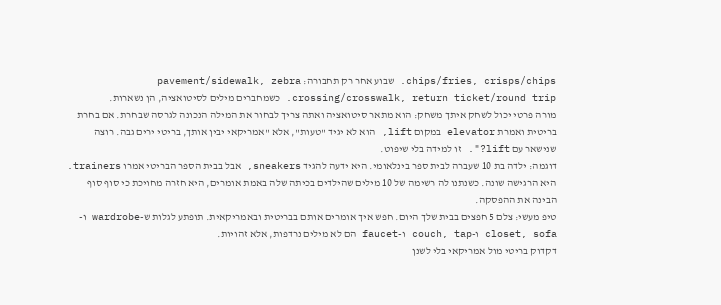chips/fries, crisps/chips. שבוע אחר רק תחבורה: pavement/sidewalk, zebra crossing/crosswalk, return ticket/round trip. כשמחברים מילים לסיטואציה, הן נשארות.
מורה פרטי יכול לשחק איתך משחק: הוא מתאר סיטואציה ואתה צריך לבחור את המילה הנכונה לגרסה שבחרת. אם בחרת בריטית ואמרת elevator במקום lift, הוא לא יגיד "טעות", אלא "אמריקאי יבין אותך, בריטי ירים גבה. רוצה שנישאר עם lift?". זו למידה בלי שיפוט.
דוגמה: ילדה בת 10 שעברה לבית ספר בינלאומי. היא ידעה להגיד sneakers, אבל בבית הספר הבריטי אמרו trainers. היא הרגישה שונה. כשנתנו לה רשימה של 10 מילים שהילדים בכיתה שלה באמת אומרים, היא חזרה מחויכת כי סוף סוף הבינה את ההפסקה.
טיפ מעשי: צלם 5 חפצים בבית שלך היום. חפש איך אומרים אותם בבריטית ובאמריקאית. תופתע לגלות ש-wardrobe ו-closet, sofa ו-couch, tap ו-faucet הם לא מילים נרדפות, אלא זהויות.
דקדוק בריטי מול אמריקאי בלי לשנן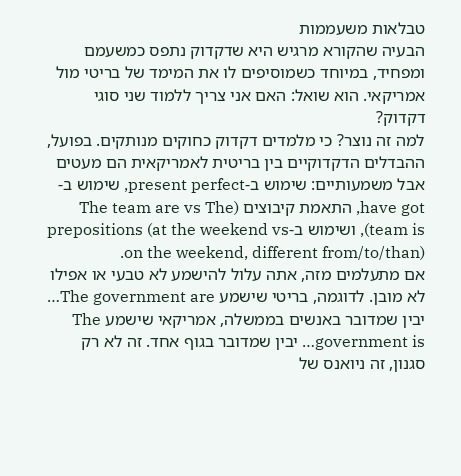טבלאות משעממות
הבעיה שהקורא מרגיש היא שדקדוק נתפס כמשעמם ומפחיד, במיוחד כשמוסיפים לו את המימד של בריטי מול אמריקאי. הוא שואל: האם אני צריך ללמוד שני סוגי דקדוק?
למה זה נוצר? כי מלמדים דקדוק כחוקים מנותקים. בפועל, ההבדלים הדקדוקיים בין בריטית לאמריקאית הם מעטים אבל משמעותיים: שימוש ב-present perfect, שימוש ב-have got, התאמת קיבוצים (The team are vs The team is), ושימוש ב-prepositions (at the weekend vs on the weekend, different from/to/than).
אם מתעלמים מזה, אתה עלול להישמע לא טבעי או אפילו לא מובן. לדוגמה, בריטי שישמע The government are… יבין שמדובר באנשים בממשלה, אמריקאי שישמע The government is… יבין שמדובר בגוף אחד. זה לא רק סגנון, זה ניואנס של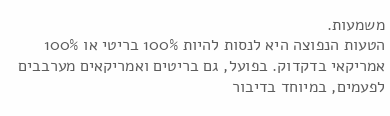משמעות.
הטעות הנפוצה היא לנסות להיות 100% בריטי או 100% אמריקאי בדקדוק. בפועל, גם בריטים ואמריקאים מערבבים לפעמים, במיוחד בדיבור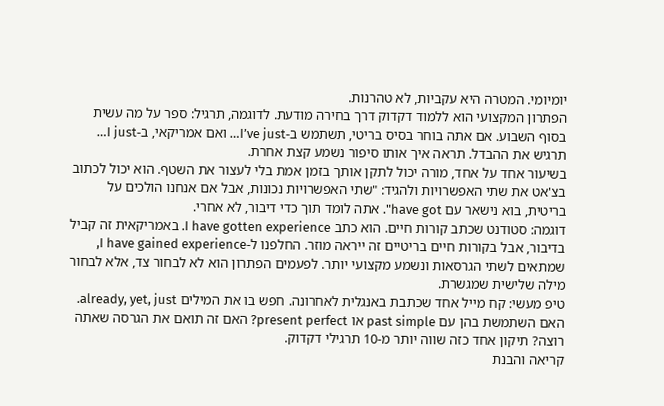יומיומי. המטרה היא עקביות, לא טהרנות.
הפתרון המקצועי הוא ללמוד דקדוק דרך בחירה מודעת. לדוגמה, תרגיל: ספר על מה עשית בסוף השבוע. אם אתה בוחר בסיס בריטי, תשתמש ב-I’ve just… ואם אמריקאי, ב-I just… תרגיש את ההבדל. תראה איך אותו סיפור נשמע קצת אחרת.
בשיעור אחד על אחד, מורה יכול לתקן אותך בזמן אמת בלי לעצור את השטף. הוא יכול לכתוב בצ'אט את שתי האפשרויות ולהגיד: "שתי האפשרויות נכונות, אבל אם אנחנו הולכים על בריטית, בוא נישאר עם have got". אתה לומד תוך כדי דיבור, לא אחרי.
דוגמה: סטודנט שכתב קורות חיים. הוא כתב I have gotten experience. באמריקאית זה קביל בדיבור, אבל בקורות חיים בריטיים זה ייראה מוזר. החלפנו ל-I have gained experience, שמתאים לשתי הגרסאות ונשמע מקצועי יותר. לפעמים הפתרון הוא לא לבחור צד, אלא לבחור מילה שלישית שמגשרת.
טיפ מעשי: קח מייל אחד שכתבת באנגלית לאחרונה. חפש בו את המילים already, yet, just. האם השתמשת בהן עם past simple או present perfect? האם זה תואם את הגרסה שאתה רוצה? תיקון אחד כזה שווה יותר מ-10 תרגילי דקדוק.
קריאה והבנת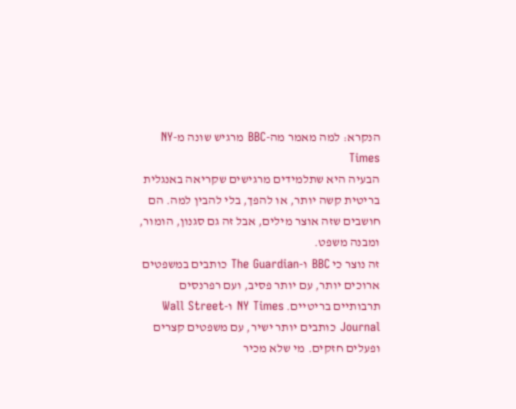הנקרא: למה מאמר מה-BBC מרגיש שונה מ-NY Times
הבעיה היא שתלמידים מרגישים שקריאה באנגלית בריטית קשה יותר, או להפך, בלי להבין למה. הם חושבים שזה אוצר מילים, אבל זה גם סגנון, הומור, ומבנה משפט.
זה נוצר כי BBC ו-The Guardian כותבים במשפטים ארוכים יותר, עם יותר פסיב, ועם רפרנסים תרבותיים בריטיים. NY Times ו-Wall Street Journal כותבים יותר ישיר, עם משפטים קצרים ופעלים חזקים. מי שלא מכיר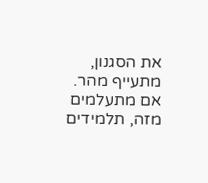את הסגנון, מתעייף מהר.
אם מתעלמים מזה, תלמידים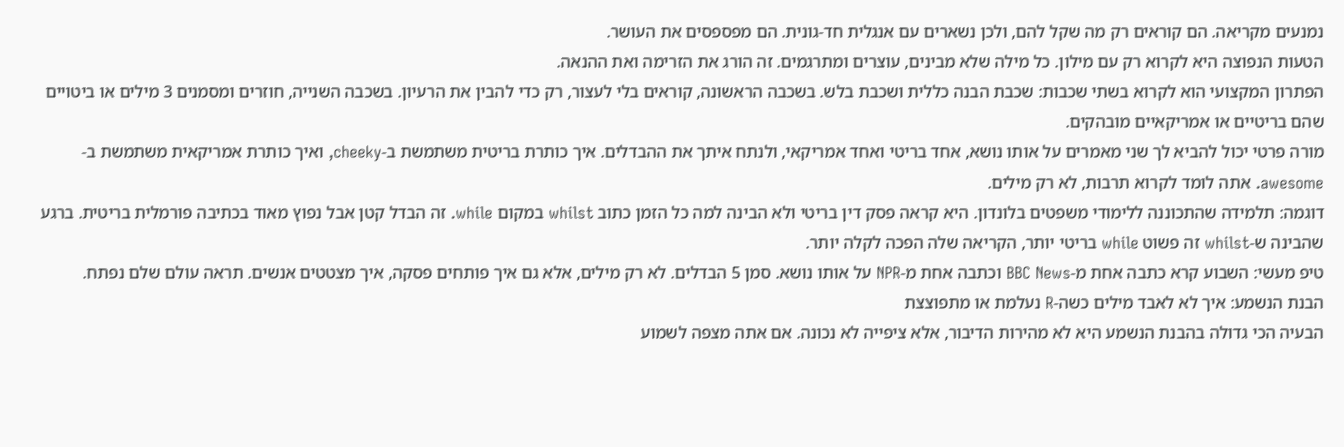נמנעים מקריאה. הם קוראים רק מה שקל להם, ולכן נשארים עם אנגלית חד-גונית. הם מפספסים את העושר.
הטעות הנפוצה היא לקרוא רק עם מילון. כל מילה שלא מבינים, עוצרים ומתרגמים. זה הורג את הזרימה ואת ההנאה.
הפתרון המקצועי הוא לקרוא בשתי שכבות: שכבת הבנה כללית ושכבת בלש. בשכבה הראשונה, קוראים בלי לעצור, רק כדי להבין את הרעיון. בשכבה השנייה, חוזרים ומסמנים 3 מילים או ביטויים שהם בריטיים או אמריקאיים מובהקים.
מורה פרטי יכול להביא לך שני מאמרים על אותו נושא, אחד בריטי ואחד אמריקאי, ולנתח איתך את ההבדלים. איך כותרת בריטית משתמשת ב-cheeky, ואיך כותרת אמריקאית משתמשת ב-awesome. אתה לומד לקרוא תרבות, לא רק מילים.
דוגמה: תלמידה שהתכוננה ללימודי משפטים בלונדון. היא קראה פסק דין בריטי ולא הבינה למה כל הזמן כתוב whilst במקום while. זה הבדל קטן אבל נפוץ מאוד בכתיבה פורמלית בריטית. ברגע שהבינה ש-whilst זה פשוט while בריטי יותר, הקריאה שלה הפכה לקלה יותר.
טיפ מעשי: השבוע קרא כתבה אחת מ-BBC News וכתבה אחת מ-NPR על אותו נושא. סמן 5 הבדלים. לא רק מילים, אלא גם איך פותחים פסקה, איך מצטטים אנשים. תראה עולם שלם נפתח.
הבנת הנשמע: איך לא לאבד מילים כשה-R נעלמת או מתפוצצת
הבעיה הכי גדולה בהבנת הנשמע היא לא מהירות הדיבור, אלא ציפייה לא נכונה. אם אתה מצפה לשמוע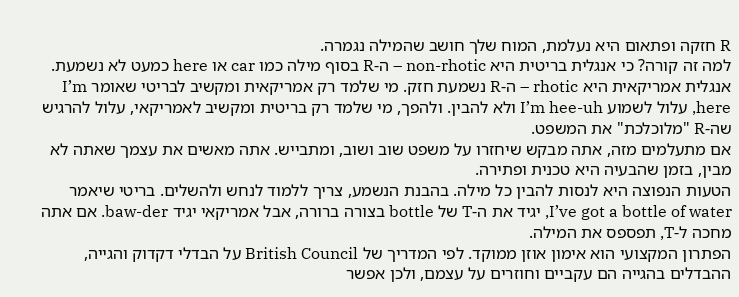R חזקה ופתאום היא נעלמת, המוח שלך חושב שהמילה נגמרה.
למה זה קורה? כי אנגלית בריטית היא non-rhotic – ה-R בסוף מילה כמו car או here כמעט לא נשמעת. אנגלית אמריקאית היא rhotic – ה-R נשמעת חזק. מי שלמד רק אמריקאית ומקשיב לבריטי שאומר I’m here, עלול לשמוע I’m hee-uh ולא להבין. ולהפך, מי שלמד רק בריטית ומקשיב לאמריקאי, עלול להרגיש שה-R "מלוכלכת" את המשפט.
אם מתעלמים מזה, אתה מבקש שיחזרו על משפט שוב ושוב, ומתבייש. אתה מאשים את עצמך שאתה לא מבין, בזמן שהבעיה היא טכנית ופתירה.
הטעות הנפוצה היא לנסות להבין כל מילה. בהבנת הנשמע, צריך ללמוד לנחש ולהשלים. בריטי שיאמר I’ve got a bottle of water, יגיד את ה-T של bottle בצורה ברורה, אבל אמריקאי יגיד baw-der. אם אתה מחכה ל-T, תפספס את המילה.
הפתרון המקצועי הוא אימון אוזן ממוקד. לפי המדריך של British Council על הבדלי דקדוק והגייה, ההבדלים בהגייה הם עקביים וחוזרים על עצמם, ולכן אפשר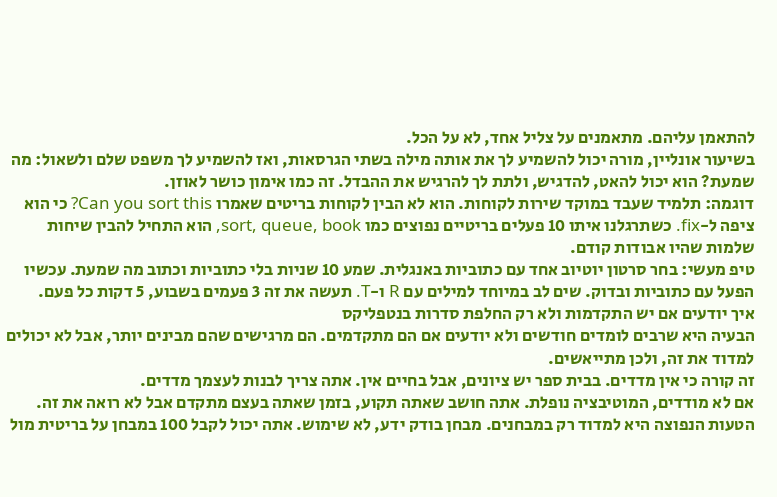להתאמן עליהם. מתאמנים על צליל אחד, לא על הכל.
בשיעור אונליין, מורה יכול להשמיע לך את אותה מילה בשתי הגרסאות, ואז להשמיע לך משפט שלם ולשאול: מה שמעת? הוא יכול להאט, להדגיש, ולתת לך להרגיש את ההבדל. זה כמו אימון כושר לאוזן.
דוגמה: תלמיד שעבד במוקד שירות לקוחות. הוא לא הבין לקוחות בריטים שאמרו Can you sort this? כי הוא ציפה ל-fix. כשתרגלנו איתו 10 פעלים בריטיים נפוצים כמו sort, queue, book, הוא התחיל להבין שיחות שלמות שהיו אבודות קודם.
טיפ מעשי: בחר סרטון יוטיוב אחד עם כתוביות באנגלית. שמע 10 שניות בלי כתוביות וכתוב מה שמעת. עכשיו הפעל עם כתוביות ובדוק. שים לב במיוחד למילים עם R ו-T. תעשה את זה 3 פעמים בשבוע, 5 דקות כל פעם.
איך יודעים אם יש התקדמות ולא רק החלפת סדרות בנטפליקס
הבעיה היא שרבים לומדים חודשים ולא יודעים אם הם מתקדמים. הם מרגישים שהם מבינים יותר, אבל לא יכולים למדוד את זה, ולכן מתייאשים.
זה קורה כי אין מדדים. בבית ספר יש ציונים, אבל בחיים אין. אתה צריך לבנות לעצמך מדדים.
אם לא מודדים, המוטיבציה נופלת. אתה חושב שאתה תקוע, בזמן שאתה בעצם מתקדם אבל לא רואה את זה.
הטעות הנפוצה היא למדוד רק במבחנים. מבחן בודק ידע, לא שימוש. אתה יכול לקבל 100 במבחן על בריטית מול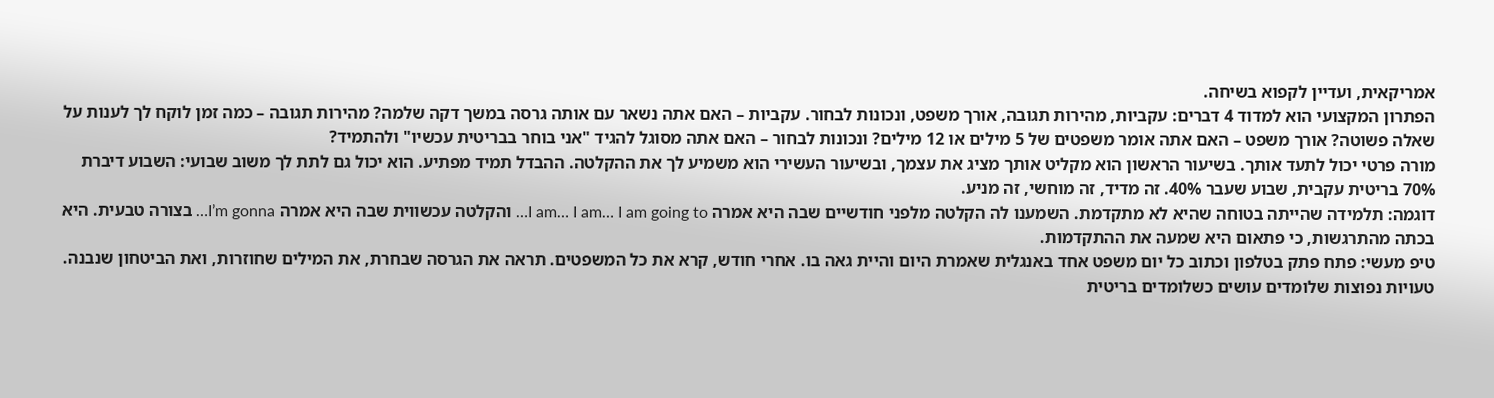אמריקאית, ועדיין לקפוא בשיחה.
הפתרון המקצועי הוא למדוד 4 דברים: עקביות, מהירות תגובה, אורך משפט, ונכונות לבחור. עקביות – האם אתה נשאר עם אותה גרסה במשך דקה שלמה? מהירות תגובה – כמה זמן לוקח לך לענות על שאלה פשוטה? אורך משפט – האם אתה אומר משפטים של 5 מילים או 12 מילים? ונכונות לבחור – האם אתה מסוגל להגיד "אני בוחר בבריטית עכשיו" ולהתמיד?
מורה פרטי יכול לתעד אותך. בשיעור הראשון הוא מקליט אותך מציג את עצמך, ובשיעור העשירי הוא משמיע לך את ההקלטה. ההבדל תמיד מפתיע. הוא יכול גם לתת לך משוב שבועי: השבוע דיברת 70% בריטית עקבית, שבוע שעבר 40%. זה מדיד, זה מוחשי, זה מניע.
דוגמה: תלמידה שהייתה בטוחה שהיא לא מתקדמת. השמענו לה הקלטה מלפני חודשיים שבה היא אמרה I am… I am… I am going to… והקלטה עכשווית שבה היא אמרה I’m gonna… בצורה טבעית. היא בכתה מהתרגשות, כי פתאום היא שמעה את ההתקדמות.
טיפ מעשי: פתח פתק בטלפון וכתוב כל יום משפט אחד באנגלית שאמרת היום והיית גאה בו. אחרי חודש, קרא את כל המשפטים. תראה את הגרסה שבחרת, את המילים שחוזרות, ואת הביטחון שנבנה.
טעויות נפוצות שלומדים עושים כשלומדים בריטית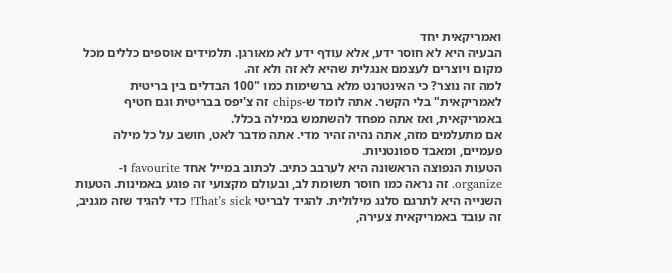ואמריקאית יחד
הבעיה היא לא חוסר ידע, אלא עודף ידע לא מאורגן. תלמידים אוספים כללים מכל מקום ויוצרים לעצמם אנגלית שהיא לא זה ולא זה.
למה זה נוצר? כי האינטרנט מלא ברשימות כמו "100 הבדלים בין בריטית לאמריקאית" בלי הקשר. אתה לומד ש-chips זה צ'יפס בבריטית וגם חטיף באמריקאית, ואז אתה מפחד להשתמש במילה בכלל.
אם מתעלמים מזה, אתה נהיה זהיר מדי. אתה מדבר לאט, חושב על כל מילה פעמיים, ומאבד ספונטניות.
הטעות הנפוצה הראשונה היא לערבב כתיב. לכתוב במייל אחד favourite ו-organize. זה נראה כמו חוסר תשומת לב, ובעולם מקצועי זה פוגע באמינות. הטעות השנייה היא לתרגם סלנג מילולית. להגיד לבריטי That’s sick! כדי להגיד שזה מגניב, זה עובד באמריקאית צעירה,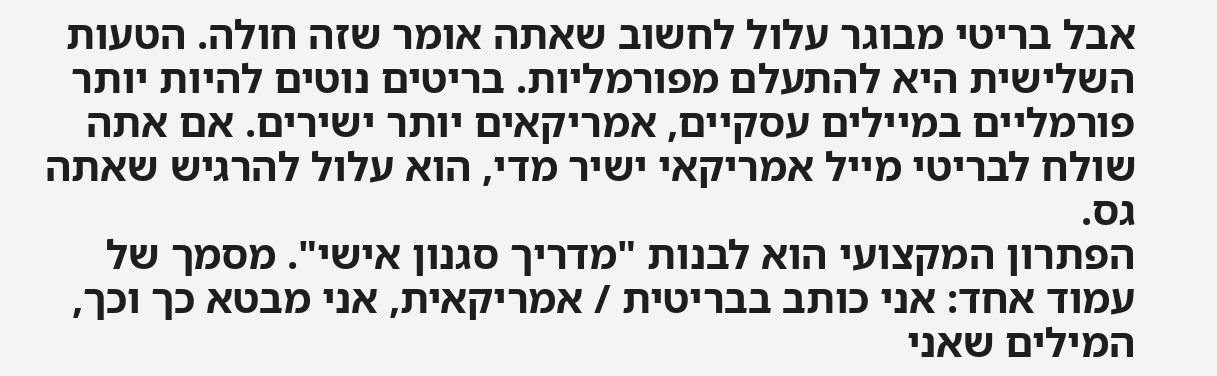אבל בריטי מבוגר עלול לחשוב שאתה אומר שזה חולה. הטעות השלישית היא להתעלם מפורמליות. בריטים נוטים להיות יותר פורמליים במיילים עסקיים, אמריקאים יותר ישירים. אם אתה שולח לבריטי מייל אמריקאי ישיר מדי, הוא עלול להרגיש שאתה גס.
הפתרון המקצועי הוא לבנות "מדריך סגנון אישי". מסמך של עמוד אחד: אני כותב בבריטית / אמריקאית, אני מבטא כך וכך, המילים שאני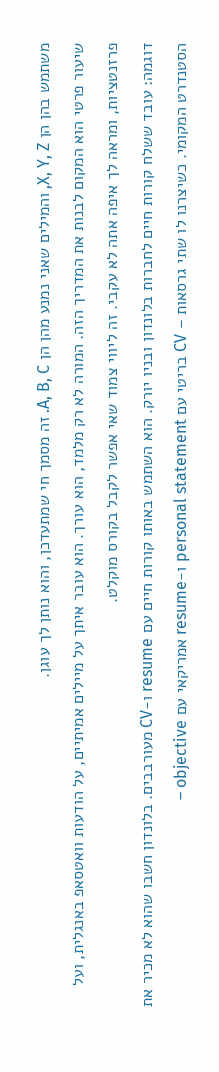משתמש בהן הן X, Y, Z, והמילים שאני נמנע מהן הן A, B, C. זה מסמך חי שמתעדכן, והוא נותן לך עוגן.
שיעור פרטי הוא המקום לבנות את המדריך הזה. המורה לא רק מלמד, הוא עורך. הוא עובר איתך על מיילים אמיתיים, על הודעות וואטסאפ באנגלית, ועל פרזנטציות, ומראה לך איפה אתה לא עקבי. זה ליווי צמוד שאי אפשר לקבל בקורס מוקלט.
דוגמה: עובד ששלח קורות חיים לחברות בלונדון ובניו יורק. הוא השתמש באותו קורות חיים עם resume ו-CV מעורבבים. בלונדון חשבו שהוא לא מכיר את הסטנדרט המקומי. כשיצרנו לו שתי גרסאות – CV בריטי עם personal statement ו-resume אמריקאי עם objective –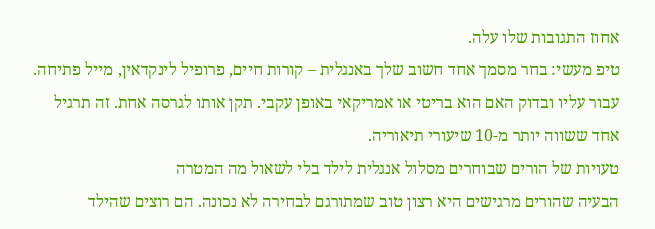אחוז התגובות שלו עלה.
טיפ מעשי: בחר מסמך אחד חשוב שלך באנגלית – קורות חיים, פרופיל לינקדאין, מייל פתיחה. עבור עליו ובדוק האם הוא בריטי או אמריקאי באופן עקבי. תקן אותו לגרסה אחת. זה תרגיל אחד ששווה יותר מ-10 שיעורי תיאוריה.
טעויות של הורים שבוחרים מסלול אנגלית לילד בלי לשאול מה המטרה
הבעיה שהורים מרגישים היא רצון טוב שמתורגם לבחירה לא נכונה. הם רוצים שהילד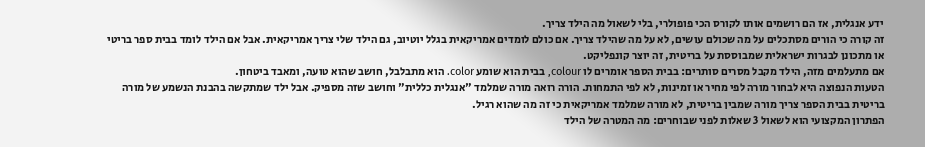ידע אנגלית, אז הם רושמים אותו לקורס הכי פופולרי, בלי לשאול מה הילד צריך.
זה קורה כי הורים מסתכלים על מה שכולם עושים, לא על מה שהילד צריך. אם כולם לומדים אמריקאית בגלל יוטיוב, גם הילד שלי צריך אמריקאית. אבל אם הילד לומד בבית ספר בריטי או מתכונן לבגרות ישראלית שמבוססת על בריטית, זה יוצר קונפליקט.
אם מתעלמים מזה, הילד מקבל מסרים סותרים: בבית הספר אומרים לו colour, בבית הוא שומע color. הוא מתבלבל, חושב שהוא טועה, ומאבד ביטחון.
הטעות הנפוצה היא לבחור מורה לפי מחיר או זמינות, לא לפי התמחות. הורה רואה מורה שמלמד "אנגלית כללית" וחושב שזה מספיק. אבל ילד שמתקשה בהבנת הנשמע של מורה בריטית בבית הספר צריך מורה שמבין בריטית, לא מורה שמלמד אמריקאית כי זה מה שהוא רגיל.
הפתרון המקצועי הוא לשאול 3 שאלות לפני שבוחרים: מה המטרה של הילד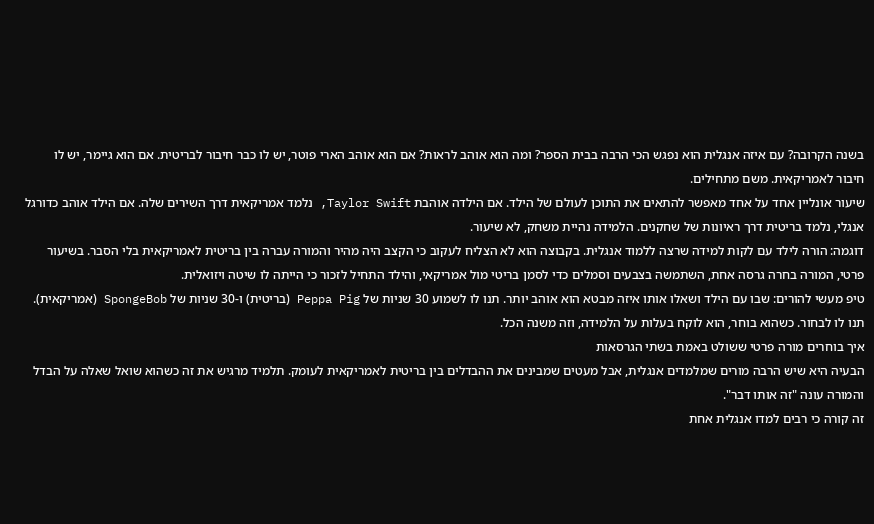בשנה הקרובה? עם איזה אנגלית הוא נפגש הכי הרבה בבית הספר? ומה הוא אוהב לראות? אם הוא אוהב הארי פוטר, יש לו כבר חיבור לבריטית. אם הוא גיימר, יש לו חיבור לאמריקאית. משם מתחילים.
שיעור אונליין אחד על אחד מאפשר להתאים את התוכן לעולם של הילד. אם הילדה אוהבת Taylor Swift, נלמד אמריקאית דרך השירים שלה. אם הילד אוהב כדורגל אנגלי, נלמד בריטית דרך ראיונות של שחקנים. הלמידה נהיית משחק, לא שיעור.
דוגמה: הורה לילד עם לקות למידה שרצה ללמוד אנגלית. בקבוצה הוא לא הצליח לעקוב כי הקצב היה מהיר והמורה עברה בין בריטית לאמריקאית בלי הסבר. בשיעור פרטי, המורה בחרה גרסה אחת, השתמשה בצבעים וסמלים כדי לסמן בריטי מול אמריקאי, והילד התחיל לזכור כי הייתה לו שיטה ויזואלית.
טיפ מעשי להורים: שבו עם הילד ושאלו אותו איזה מבטא הוא אוהב יותר. תנו לו לשמוע 30 שניות של Peppa Pig (בריטית) ו-30 שניות של SpongeBob (אמריקאית). תנו לו לבחור. כשהוא בוחר, הוא לוקח בעלות על הלמידה, וזה משנה הכל.
איך בוחרים מורה פרטי ששולט באמת בשתי הגרסאות
הבעיה היא שיש הרבה מורים שמלמדים אנגלית, אבל מעטים שמבינים את ההבדלים בין בריטית לאמריקאית לעומק. תלמיד מרגיש את זה כשהוא שואל שאלה על הבדל והמורה עונה "זה אותו דבר".
זה קורה כי רבים למדו אנגלית אחת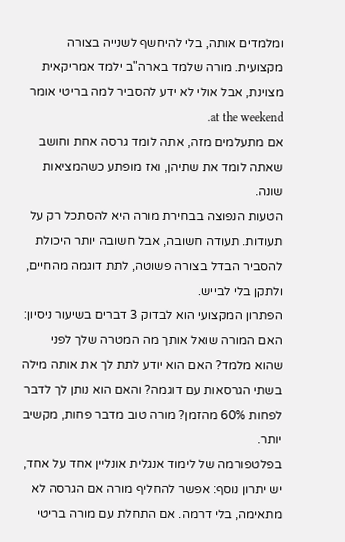ומלמדים אותה, בלי להיחשף לשנייה בצורה מקצועית. מורה שלמד בארה"ב ילמד אמריקאית מצוינת, אבל אולי לא ידע להסביר למה בריטי אומר at the weekend.
אם מתעלמים מזה, אתה לומד גרסה אחת וחושב שאתה לומד את שתיהן, ואז מופתע כשהמציאות שונה.
הטעות הנפוצה בבחירת מורה היא להסתכל רק על תעודות. תעודה חשובה, אבל חשובה יותר היכולת להסביר הבדל בצורה פשוטה, לתת דוגמה מהחיים, ולתקן בלי לבייש.
הפתרון המקצועי הוא לבדוק 3 דברים בשיעור ניסיון: האם המורה שואל אותך מה המטרה שלך לפני שהוא מלמד? האם הוא יודע לתת לך את אותה מילה בשתי הגרסאות עם דוגמה? והאם הוא נותן לך לדבר לפחות 60% מהזמן? מורה טוב מדבר פחות, מקשיב יותר.
בפלטפורמה של לימוד אנגלית אונליין אחד על אחד, יש יתרון נוסף: אפשר להחליף מורה אם הגרסה לא מתאימה, בלי דרמה. אם התחלת עם מורה בריטי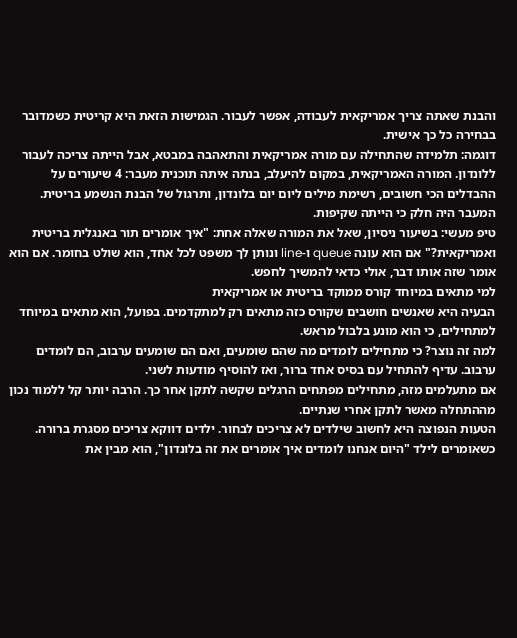והבנת שאתה צריך אמריקאית לעבודה, אפשר לעבור. הגמישות הזאת היא קריטית כשמדובר בבחירה כל כך אישית.
דוגמה: תלמידה שהתחילה עם מורה אמריקאית והתאהבה במבטא, אבל הייתה צריכה לעבור ללונדון. המורה האמריקאית, במקום להיעלב, בנתה איתה תוכנית מעבר: 4 שיעורים על ההבדלים הכי חשובים, רשימת מילים ליום יום בלונדון, ותרגול של הבנת הנשמע בריטית. המעבר היה חלק כי הייתה שקיפות.
טיפ מעשי: בשיעור ניסיון, שאל את המורה שאלה אחת: "איך אומרים תור באנגלית בריטית ואמריקאית?" אם הוא עונה queue ו-line ונותן לך משפט לכל אחד, הוא שולט בחומר. אם הוא אומר שזה אותו דבר, אולי כדאי להמשיך לחפש.
למי מתאים במיוחד קורס ממוקד בריטית או אמריקאית
הבעיה היא שאנשים חושבים שקורס כזה מתאים רק למתקדמים. בפועל, הוא מתאים במיוחד למתחילים, כי הוא מונע בלבול מראש.
למה זה נוצר? כי מתחילים לומדים מה שהם שומעים, ואם הם שומעים ערבוב, הם לומדים ערבוב. עדיף להתחיל עם בסיס אחד ברור, ואז להוסיף מודעות לשני.
אם מתעלמים מזה, מתחילים מפתחים הרגלים שקשה לתקן אחר כך. הרבה יותר קל ללמוד נכון מההתחלה מאשר לתקן אחרי שנתיים.
הטעות הנפוצה היא לחשוב שילדים לא צריכים לבחור. ילדים דווקא צריכים מסגרת ברורה. כשאומרים לילד "היום אנחנו לומדים איך אומרים את זה בלונדון", הוא מבין את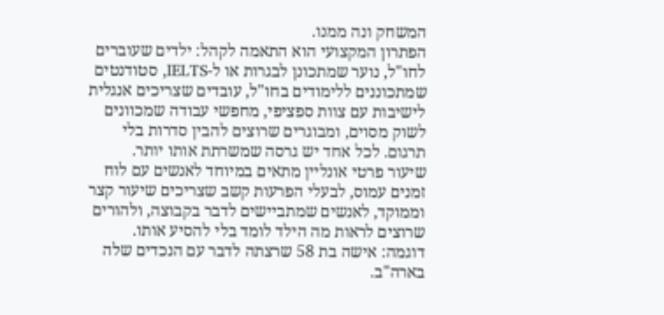המשחק ונה ממנו.
הפתרון המקצועי הוא התאמה לקהל: ילדים שעוברים לחו"ל, נוער שמתכונן לבגרות או ל-IELTS, סטודנטים שמתכוננים ללימודים בחו"ל, עובדים שצריכים אנגלית לישיבות עם צוות ספציפי, מחפשי עבודה שמכוונים לשוק מסוים, ומבוגרים שרוצים להבין סדרות בלי תרגום. לכל אחד יש גרסה שמשרתת אותו יותר.
שיעור פרטי אונליין מתאים במיוחד לאנשים עם לוח זמנים עמוס, לבעלי הפרעות קשב שצריכים שיעור קצר וממוקד, לאנשים שמתביישים לדבר בקבוצה, ולהורים שרוצים לראות מה הילד לומד בלי להסיע אותו.
דוגמה: אישה בת 58 שרצתה לדבר עם הנכדים שלה בארה"ב.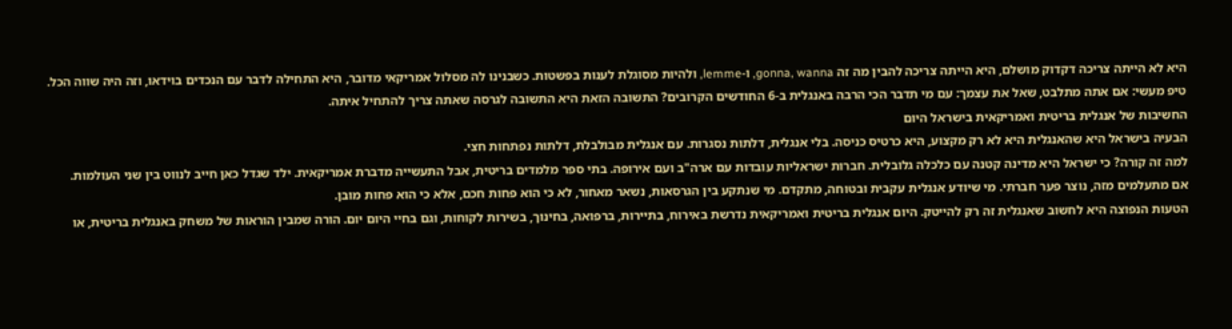היא לא הייתה צריכה דקדוק מושלם, היא הייתה צריכה להבין מה זה gonna, wanna, ו-lemme, ולהיות מסוגלת לענות בפשטות. כשבנינו לה מסלול אמריקאי מדובר, היא התחילה לדבר עם הנכדים בוידאו, וזה היה שווה הכל.
טיפ מעשי: אם אתה מתלבט, שאל את עצמך: עם מי תדבר הכי הרבה באנגלית ב-6 החודשים הקרובים? התשובה הזאת היא התשובה לגרסה שאתה צריך להתחיל איתה.
החשיבות של אנגלית בריטית ואמריקאית בישראל היום
הבעיה בישראל היא שהאנגלית היא לא רק מקצוע, היא כרטיס כניסה. בלי אנגלית, דלתות נסגרות. עם אנגלית מבולבלת, דלתות נפתחות חצי.
למה זה קורה? כי ישראל היא מדינה קטנה עם כלכלה גלובלית. חברות ישראליות עובדות עם ארה"ב ועם אירופה. בתי ספר מלמדים בריטית, אבל התעשייה מדברת אמריקאית. ילד שגדל כאן חייב לנווט בין שני העולמות.
אם מתעלמים מזה, נוצר פער חברתי. מי שיודע אנגלית עקבית ובטוחה, מתקדם. מי שנתקע בין הגרסאות, נשאר מאחור, לא כי הוא פחות חכם, אלא כי הוא פחות מובן.
הטעות הנפוצה היא לחשוב שאנגלית זה רק להייטק. היום אנגלית בריטית ואמריקאית נדרשת באירוח, בתיירות, ברפואה, בחינוך, בשירות לקוחות, וגם בחיי היום יום. הורה שמבין הוראות של משחק באנגלית בריטית, או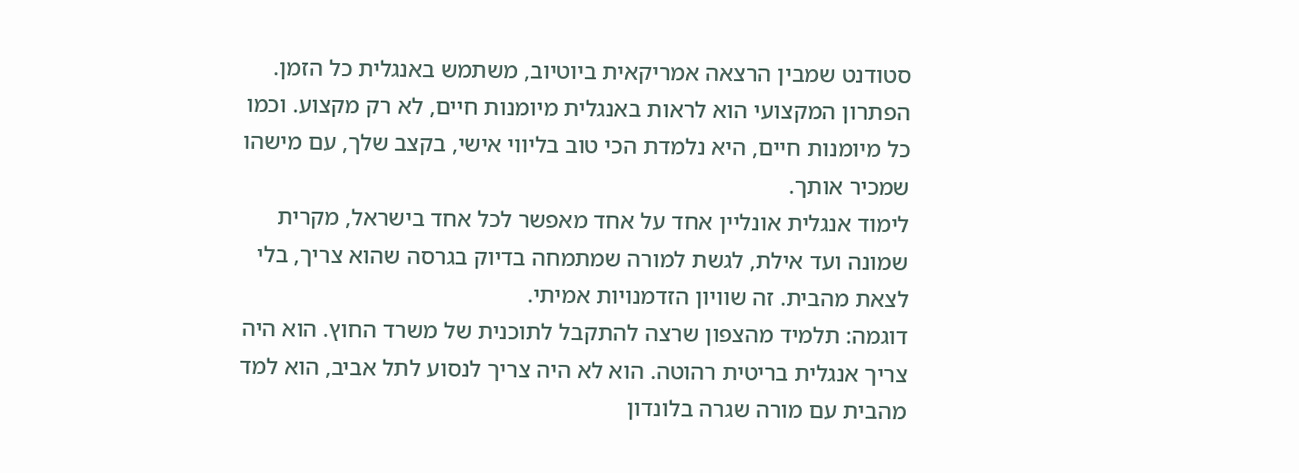סטודנט שמבין הרצאה אמריקאית ביוטיוב, משתמש באנגלית כל הזמן.
הפתרון המקצועי הוא לראות באנגלית מיומנות חיים, לא רק מקצוע. וכמו כל מיומנות חיים, היא נלמדת הכי טוב בליווי אישי, בקצב שלך, עם מישהו שמכיר אותך.
לימוד אנגלית אונליין אחד על אחד מאפשר לכל אחד בישראל, מקרית שמונה ועד אילת, לגשת למורה שמתמחה בדיוק בגרסה שהוא צריך, בלי לצאת מהבית. זה שוויון הזדמנויות אמיתי.
דוגמה: תלמיד מהצפון שרצה להתקבל לתוכנית של משרד החוץ. הוא היה צריך אנגלית בריטית רהוטה. הוא לא היה צריך לנסוע לתל אביב, הוא למד מהבית עם מורה שגרה בלונדון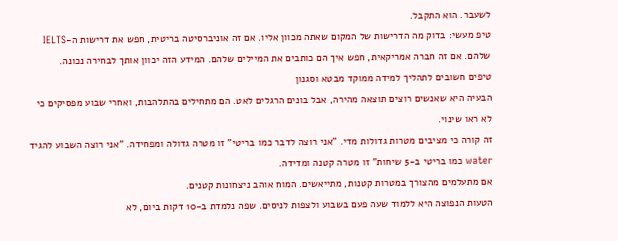לשעבר. הוא התקבל.
טיפ מעשי: בדוק מה הדרישות של המקום שאתה מכוון אליו. אם זה אוניברסיטה בריטית, חפש את דרישות ה-IELTS שלהם. אם זה חברה אמריקאית, חפש איך הם כותבים את המיילים שלהם. המידע הזה יכוון אותך לבחירה נכונה.
טיפים חשובים לתהליך למידה ממוקד מבטא וסגנון
הבעיה היא שאנשים רוצים תוצאה מהירה, אבל בונים הרגלים לאט. הם מתחילים בהתלהבות, ואחרי שבוע מפסיקים כי לא ראו שינוי.
זה קורה כי מציבים מטרות גדולות מדי. "אני רוצה לדבר כמו בריטי" זו מטרה גדולה ומפחידה. "אני רוצה השבוע להגיד water כמו בריטי ב-5 שיחות" זו מטרה קטנה ומדידה.
אם מתעלמים מהצורך במטרות קטנות, מתייאשים. המוח אוהב ניצחונות קטנים.
הטעות הנפוצה היא ללמוד שעה פעם בשבוע ולצפות לניסים. שפה נלמדת ב-10 דקות ביום, לא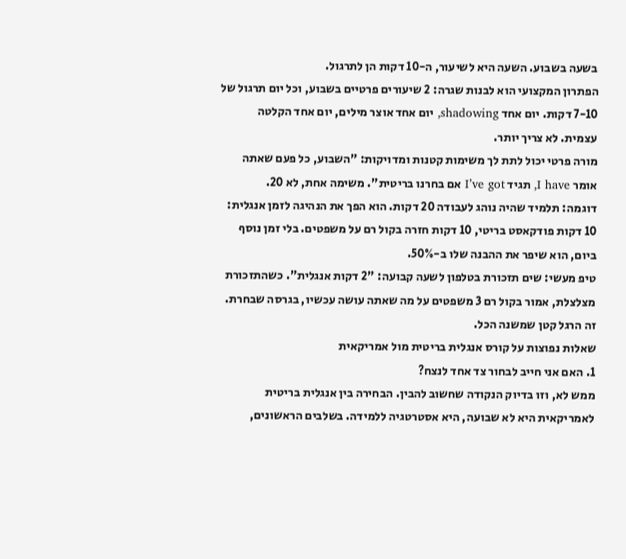בשעה בשבוע. השעה היא לשיעור, ה-10 דקות הן לתרגול.
הפתרון המקצועי הוא לבנות שגרה: 2 שיעורים פרטיים בשבוע, וכל יום תרגול של 7-10 דקות. יום אחד shadowing, יום אחד אוצר מילים, יום אחד הקלטה עצמית. לא צריך יותר.
מורה פרטי יכול לתת לך משימות קטנות ומדויקות: "השבוע, כל פעם שאתה אומר I have, תגיד I’ve got אם בחרנו בריטית". משימה אחת, לא 20.
דוגמה: תלמיד שהיה נוהג לעבודה 20 דקות. הוא הפך את הנהיגה לזמן אנגלית: 10 דקות פודקאסט בריטי, 10 דקות חזרה בקול רם על משפטים. בלי זמן נוסף ביום, הוא שיפר את ההבנה שלו ב-50%.
טיפ מעשי: שים תזכורת בטלפון לשעה קבועה: "2 דקות אנגלית". כשהתזכורת מצלצלת, אמור בקול רם 3 משפטים על מה שאתה עושה עכשיו, בגרסה שבחרת. זה הרגל קטן שמשנה הכל.
שאלות נפוצות על קורס אנגלית בריטית מול אמריקאית
1. האם אני חייב לבחור צד אחד לנצח?
ממש לא, וזו בדיוק הנקודה שחשוב להבין. הבחירה בין אנגלית בריטית לאמריקאית היא לא שבועה, היא אסטרטגיה ללמידה. בשלבים הראשונים,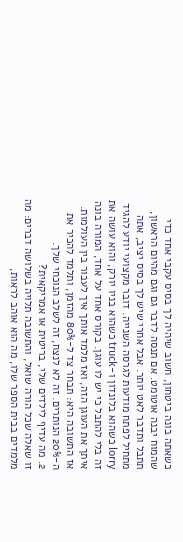כשאתה בונה ביטחון, חשוב שיהיה לך בסיס עקבי אחד כדי שהמוח יבנה אוטומט. אם תנסה לדבר גם וגם מהיום הראשון, תתבל ותדבר לאט יותר. אבל אחרי שיש לך בסיס יציב, אתה מתחיל לפתח מודעות לגרסה השנייה. דובר מקצועי יודע להגיד lorry כשהוא בלונדון ו-truck כשהוא בניו יורק, והוא עושה את זה בלי להתבל כי יש לו עוגן. בקורס אחד על אחד, המורה בונה איתך את העוגן הזה, ואז מלמד אותך איך לעבור בין העולמות. אז התשובה היא: תבחר צד ל-80% מהזמן, ותלמד להכיר את ה-20% הנותרים. זה לא לנצח, זה לשלב הנוכחי שלך.
2. מה עדיף לילדים שלי, בריטית או אמריקאית?
זו שאלה שכל הורה שואל, והתשובה תלויה בשלושה דברים: מה מלמדים בבית הספר שלו, מה הוא אוהב לראות,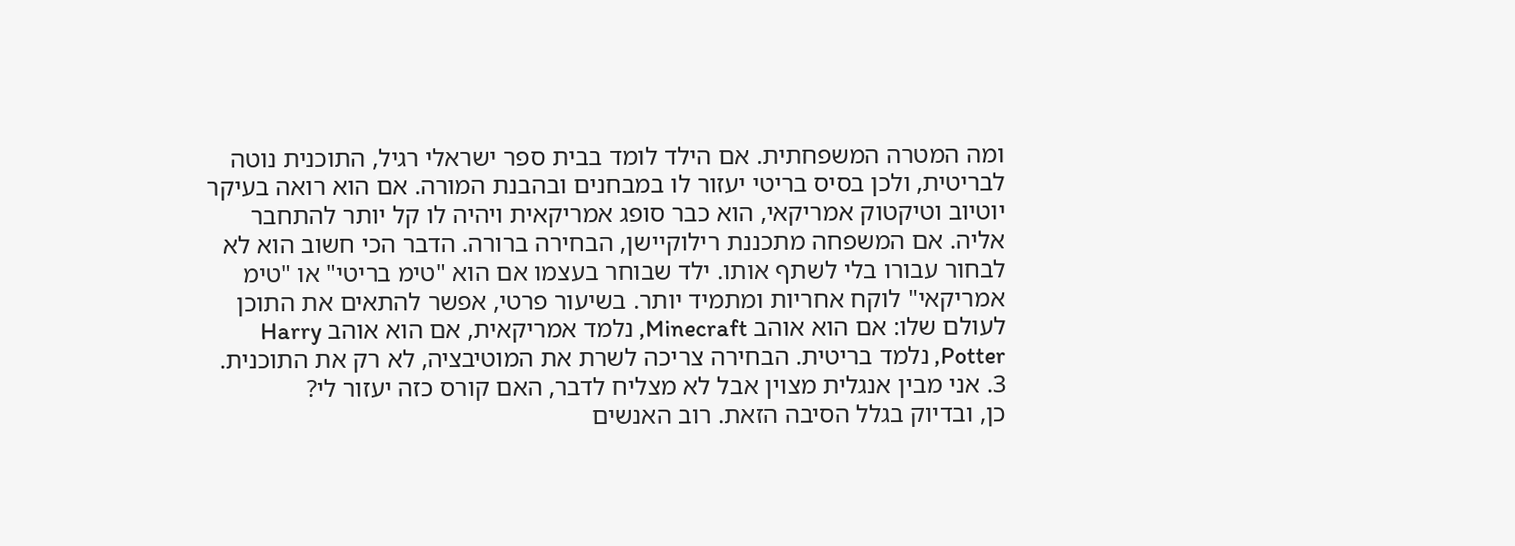ומה המטרה המשפחתית. אם הילד לומד בבית ספר ישראלי רגיל, התוכנית נוטה לבריטית, ולכן בסיס בריטי יעזור לו במבחנים ובהבנת המורה. אם הוא רואה בעיקר יוטיוב וטיקטוק אמריקאי, הוא כבר סופג אמריקאית ויהיה לו קל יותר להתחבר אליה. אם המשפחה מתכננת רילוקיישן, הבחירה ברורה. הדבר הכי חשוב הוא לא לבחור עבורו בלי לשתף אותו. ילד שבוחר בעצמו אם הוא "טימ בריטי" או "טימ אמריקאי" לוקח אחריות ומתמיד יותר. בשיעור פרטי, אפשר להתאים את התוכן לעולם שלו: אם הוא אוהב Minecraft, נלמד אמריקאית, אם הוא אוהב Harry Potter, נלמד בריטית. הבחירה צריכה לשרת את המוטיבציה, לא רק את התוכנית.
3. אני מבין אנגלית מצוין אבל לא מצליח לדבר, האם קורס כזה יעזור לי?
כן, ובדיוק בגלל הסיבה הזאת. רוב האנשים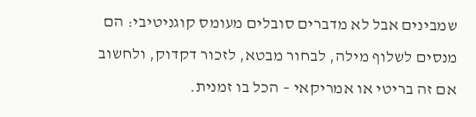שמבינים אבל לא מדברים סובלים מעומס קוגניטיבי: הם מנסים לשלוף מילה, לבחור מבטא, לזכור דקדוק, ולחשוב אם זה בריטי או אמריקאי – הכל בו זמנית.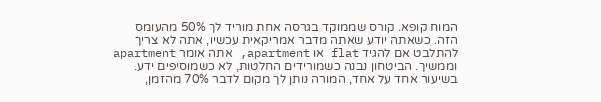המוח קופא. קורס שממוקד בגרסה אחת מוריד לך 50% מהעומס הזה. כשאתה יודע שאתה מדבר אמריקאית עכשיו, אתה לא צריך להתלבט אם להגיד flat או apartment, אתה אומר apartment וממשיך. הביטחון נבנה כשמורידים החלטות, לא כשמוסיפים ידע. בשיעור אחד על אחד, המורה נותן לך מקום לדבר 70% מהזמן,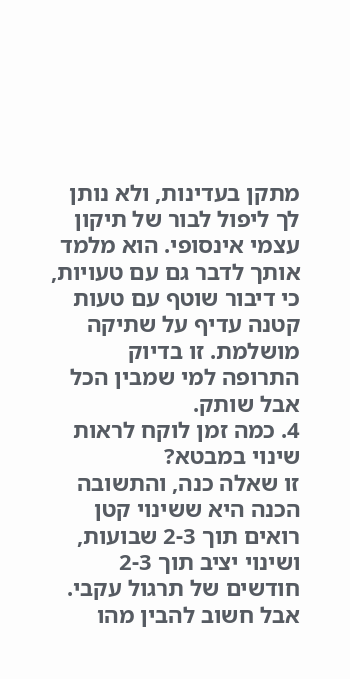מתקן בעדינות, ולא נותן לך ליפול לבור של תיקון עצמי אינסופי. הוא מלמד אותך לדבר גם עם טעויות, כי דיבור שוטף עם טעות קטנה עדיף על שתיקה מושלמת. זו בדיוק התרופה למי שמבין הכל אבל שותק.
4. כמה זמן לוקח לראות שינוי במבטא?
זו שאלה כנה, והתשובה הכנה היא ששינוי קטן רואים תוך 2-3 שבועות, ושינוי יציב תוך 2-3 חודשים של תרגול עקבי. אבל חשוב להבין מהו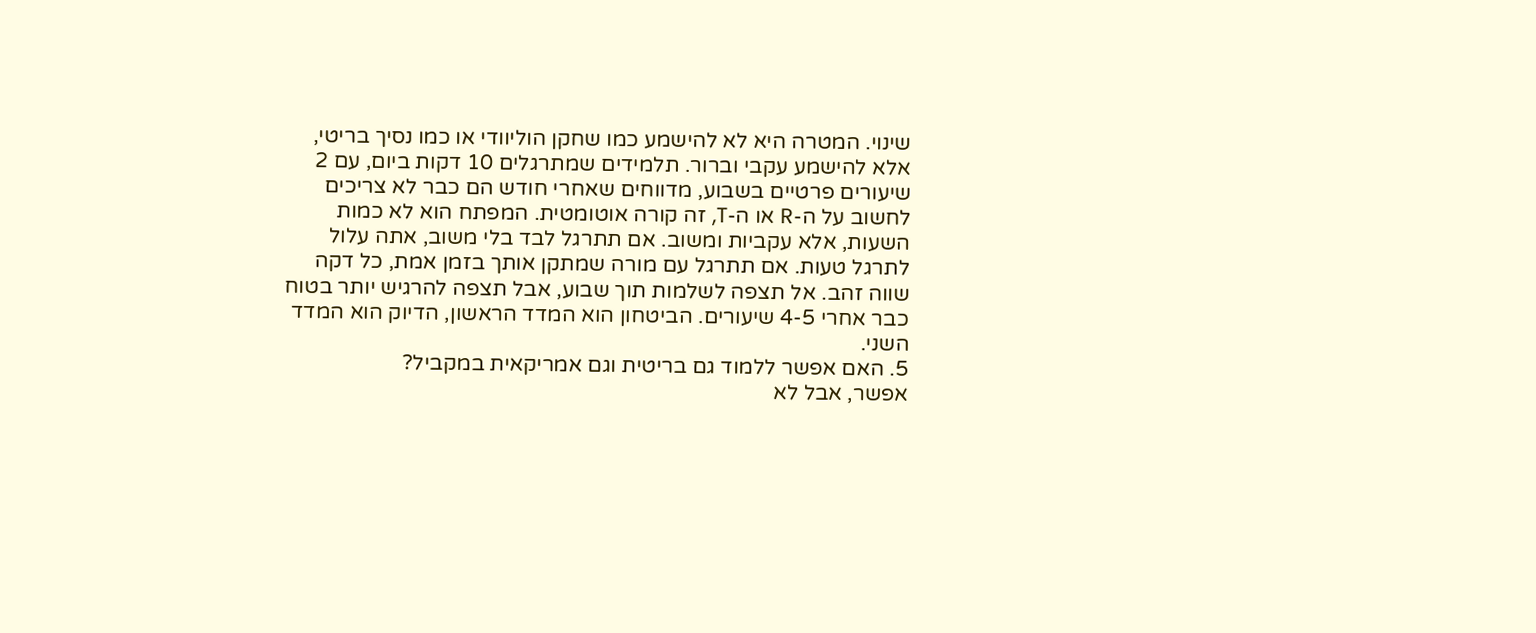שינוי. המטרה היא לא להישמע כמו שחקן הוליוודי או כמו נסיך בריטי, אלא להישמע עקבי וברור. תלמידים שמתרגלים 10 דקות ביום, עם 2 שיעורים פרטיים בשבוע, מדווחים שאחרי חודש הם כבר לא צריכים לחשוב על ה-R או ה-T, זה קורה אוטומטית. המפתח הוא לא כמות השעות, אלא עקביות ומשוב. אם תתרגל לבד בלי משוב, אתה עלול לתרגל טעות. אם תתרגל עם מורה שמתקן אותך בזמן אמת, כל דקה שווה זהב. אל תצפה לשלמות תוך שבוע, אבל תצפה להרגיש יותר בטוח כבר אחרי 4-5 שיעורים. הביטחון הוא המדד הראשון, הדיוק הוא המדד השני.
5. האם אפשר ללמוד גם בריטית וגם אמריקאית במקביל?
אפשר, אבל לא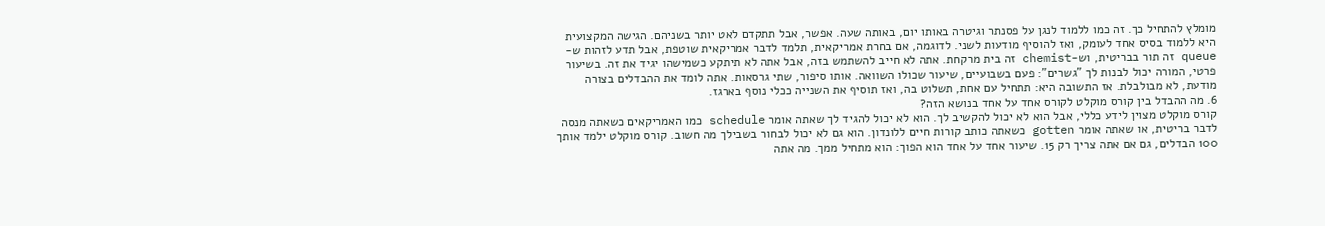מומלץ להתחיל כך. זה כמו ללמוד לנגן על פסנתר וגיטרה באותו יום, באותה שעה. אפשר, אבל תתקדם לאט יותר בשניהם. הגישה המקצועית היא ללמוד בסיס אחד לעומק, ואז להוסיף מודעות לשני. לדוגמה, אם בחרת אמריקאית, תלמד לדבר אמריקאית שוטפת, אבל תדע לזהות ש-queue זה תור בבריטית, וש-chemist זה בית מרקחת. אתה לא חייב להשתמש בזה, אבל אתה לא תיתקע כשמישהו יגיד את זה. בשיעור פרטי, המורה יכול לבנות לך "גשרים": פעם בשבועיים, שיעור שכולו השוואה. אותו סיפור, שתי גרסאות. אתה לומד את ההבדלים בצורה מודעת, לא מבולבלת. אז התשובה היא: תתחיל עם אחת, תשלוט בה, ואז תוסיף את השנייה ככלי נוסף בארגז.
6. מה ההבדל בין קורס מוקלט לקורס אחד על אחד בנושא הזה?
קורס מוקלט מצוין לידע כללי, אבל הוא לא יכול להקשיב לך. הוא לא יכול להגיד לך שאתה אומר schedule כמו האמריקאים כשאתה מנסה לדבר בריטית, או שאתה אומר gotten כשאתה כותב קורות חיים ללונדון. הוא גם לא יכול לבחור בשבילך מה חשוב. קורס מוקלט ילמד אותך 100 הבדלים, גם אם אתה צריך רק 15. שיעור אחד על אחד הוא הפוך: הוא מתחיל ממך. מה אתה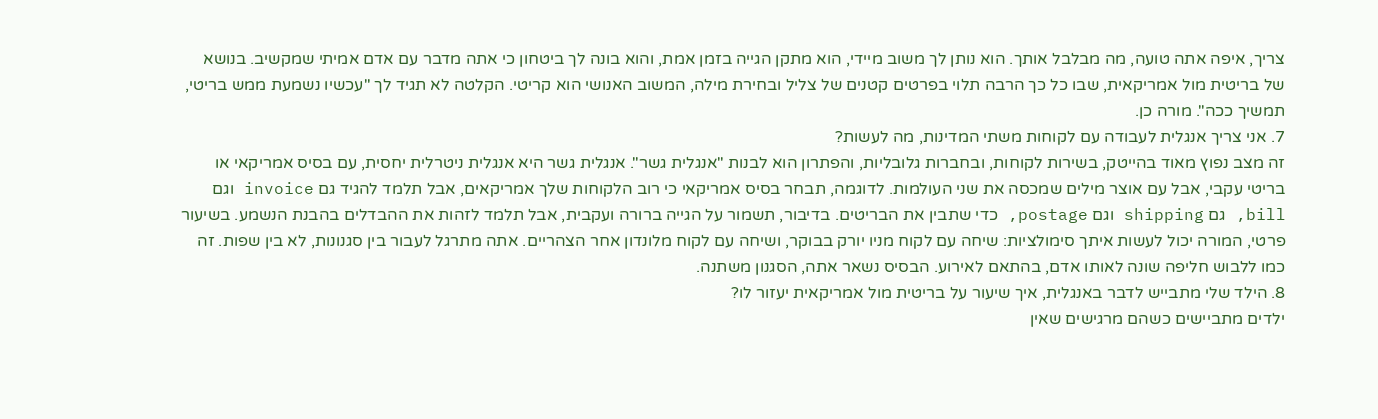צריך, איפה אתה טועה, מה מבלבל אותך. הוא נותן לך משוב מיידי, הוא מתקן הגייה בזמן אמת, והוא בונה לך ביטחון כי אתה מדבר עם אדם אמיתי שמקשיב. בנושא של בריטית מול אמריקאית, שבו כל כך הרבה תלוי בפרטים קטנים של צליל ובחירת מילה, המשוב האנושי הוא קריטי. הקלטה לא תגיד לך "עכשיו נשמעת ממש בריטי, תמשיך ככה". מורה כן.
7. אני צריך אנגלית לעבודה עם לקוחות משתי המדינות, מה לעשות?
זה מצב נפוץ מאוד בהייטק, בשירות לקוחות, ובחברות גלובליות, והפתרון הוא לבנות "אנגלית גשר". אנגלית גשר היא אנגלית ניטרלית יחסית, עם בסיס אמריקאי או בריטי עקבי, אבל עם אוצר מילים שמכסה את שני העולמות. לדוגמה, תבחר בסיס אמריקאי כי רוב הלקוחות שלך אמריקאים, אבל תלמד להגיד גם invoice וגם bill, גם shipping וגם postage, כדי שתבין את הבריטים. בדיבור, תשמור על הגייה ברורה ועקבית, אבל תלמד לזהות את ההבדלים בהבנת הנשמע. בשיעור פרטי, המורה יכול לעשות איתך סימולציות: שיחה עם לקוח מניו יורק בבוקר, ושיחה עם לקוח מלונדון אחר הצהריים. אתה מתרגל לעבור בין סגנונות, לא בין שפות. זה כמו ללבוש חליפה שונה לאותו אדם, בהתאם לאירוע. הבסיס נשאר אתה, הסגנון משתנה.
8. הילד שלי מתבייש לדבר באנגלית, איך שיעור על בריטית מול אמריקאית יעזור לו?
ילדים מתביישים כשהם מרגישים שאין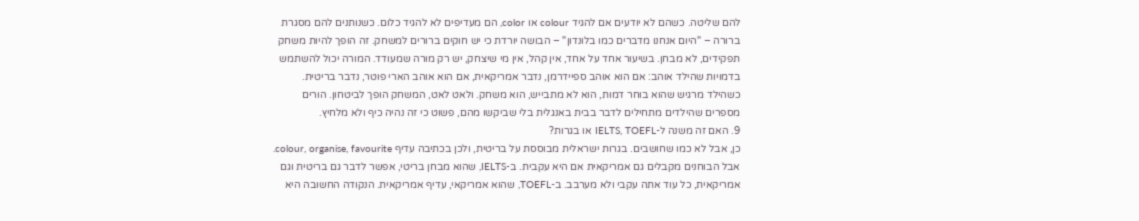להם שליטה. כשהם לא יודעים אם להגיד colour או color, הם מעדיפים לא להגיד כלום. כשנותנים להם מסגרת ברורה – "היום אנחנו מדברים כמו בלונדון" – הבושה יורדת כי יש חוקים ברורים למשחק. זה הופך להיות משחק תפקידים, לא מבחן. בשיעור אחד על אחד, אין קהל, אין מי שיצחק, יש רק מורה שמעודד. המורה יכול להשתמש בדמויות שהילד אוהב: אם הוא אוהב ספיידרמן, נדבר אמריקאית, אם הוא אוהב הארי פוטר, נדבר בריטית. כשהילד מרגיש שהוא בוחר דמות, הוא לא מתבייש, הוא משחק. ולאט לאט, המשחק הופך לביטחון. הורים מספרים שהילדים מתחילים לדבר בבית באנגלית בלי שביקשו מהם, פשוט כי זה נהיה כיף ולא מלחיץ.
9. האם זה משנה ל-IELTS, TOEFL או בגרות?
כן, אבל לא כמו שחושבים. בגרות ישראלית מבוססת על בריטית, ולכן בכתיבה עדיף colour, organise, favourite. אבל הבוחנים מקבלים גם אמריקאית אם היא עקבית. ב-IELTS, שהוא מבחן בריטי, אפשר לדבר גם בריטית וגם אמריקאית, כל עוד אתה עקבי ולא מערבב. ב-TOEFL, שהוא אמריקאי, עדיף אמריקאית. הנקודה החשובה היא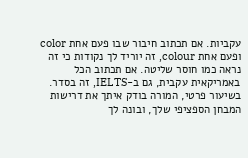עקביות. אם תכתוב חיבור שבו פעם אחת color ופעם אחת colour, זה יוריד לך נקודות כי זה נראה כמו חוסר שליטה. אם תכתוב הכל באמריקאית עקבית, גם ב-IELTS, זה בסדר. בשיעור פרטי, המורה בודק איתך את דרישות המבחן הספציפי שלך, ובונה לך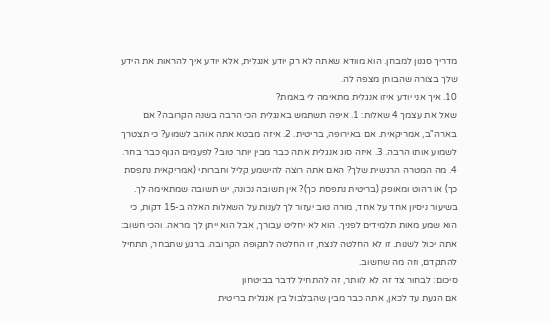מדריך סגנון למבחן. הוא מוודא שאתה לא רק יודע אנגלית, אלא יודע איך להראות את הידע שלך בצורה שהבוחן מצפה לה.
10. איך אני יודע איזו אנגלית מתאימה לי באמת?
שאל את עצמך 4 שאלות: 1. איפה תשתמש באנגלית הכי הרבה בשנה הקרובה? אם בארה"ב, אמריקאית. אם באירופה, בריטית. 2. איזה מבטא אתה אוהב לשמוע? כי תצטרך לשמוע אותו הרבה. 3. איזה סוג אנגלית אתה כבר מבין יותר טוב? לפעמים הגוף כבר בחר. 4. מה המטרה הרגשית שלך? האם אתה רוצה להישמע קליל וחברותי (אמריקאית נתפסת כך) או רהוט ומאופק (בריטית נתפסת כך)? אין תשובה נכונה, יש תשובה שמתאימה לך. בשיעור ניסיון אחד על אחד, מורה טוב יעזור לך לענות על השאלות האלה ב-15 דקות, כי הוא שמע מאות תלמידים לפניך. הוא לא יחליט עבורך, אבל הוא ייתן לך מראה. והכי חשוב: אתה יכול לשנות. זו לא החלטה לנצח, זו החלטה לתקופה הקרובה. ברגע שתבחר, תתחיל להתקדם, וזה מה שחשוב.
סיכום: לבחור צד זה לא לוותר, זה להתחיל לדבר בביטחון
אם הגעת עד לכאן, אתה כבר מבין שהבלבול בין אנגלית בריטית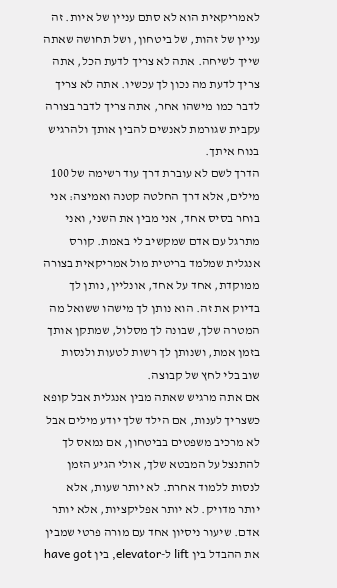לאמריקאית הוא לא סתם עניין של איות. זה עניין של זהות, של ביטחון, ושל תחושה שאתה שייך לשיחה. אתה לא צריך לדעת הכל, אתה צריך לדעת מה נכון לך עכשיו. אתה לא צריך לדבר כמו מישהו אחר, אתה צריך לדבר בצורה עקבית שגורמת לאנשים להבין אותך ולהרגיש בנוח איתך.
הדרך לשם לא עוברת דרך עוד רשימה של 100 מילים, אלא דרך החלטה קטנה ואמיצה: אני בוחר בסיס אחד, אני מבין את השני, ואני מתרגל עם אדם שמקשיב לי באמת. קורס אנגלית שמלמד בריטית מול אמריקאית בצורה ממוקדת, אחד על אחד, אונליין, נותן לך בדיוק את זה. הוא נותן לך מישהו ששואל מה המטרה שלך, שבונה לך מסלול, שמתקן אותך בזמן אמת, ושנותן לך רשות לטעות ולנסות שוב בלי לחץ של קבוצה.
אם אתה מרגיש שאתה מבין אנגלית אבל קופא כשצריך לענות, אם הילד שלך יודע מילים אבל לא מרכיב משפטים בביטחון, אם נמאס לך להתנצל על המבטא שלך, אולי הגיע הזמן לנסות ללמוד אחרת. לא יותר שעות, אלא יותר מדויק. לא יותר אפליקציות, אלא יותר אדם. שיעור ניסיון אחד עם מורה פרטי שמבין את ההבדל בין lift ל-elevator, בין have got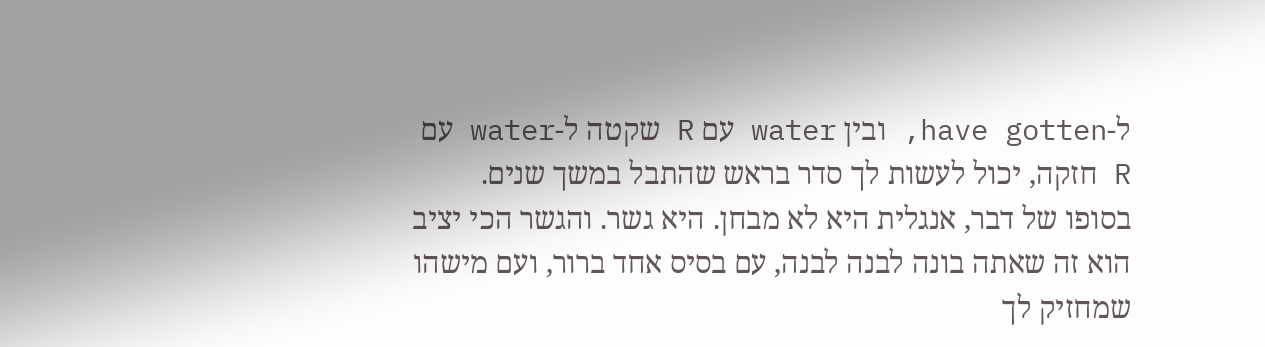ל-have gotten, ובין water עם R שקטה ל-water עם R חזקה, יכול לעשות לך סדר בראש שהתבל במשך שנים.
בסופו של דבר, אנגלית היא לא מבחן. היא גשר. והגשר הכי יציב הוא זה שאתה בונה לבנה לבנה, עם בסיס אחד ברור, ועם מישהו שמחזיק לך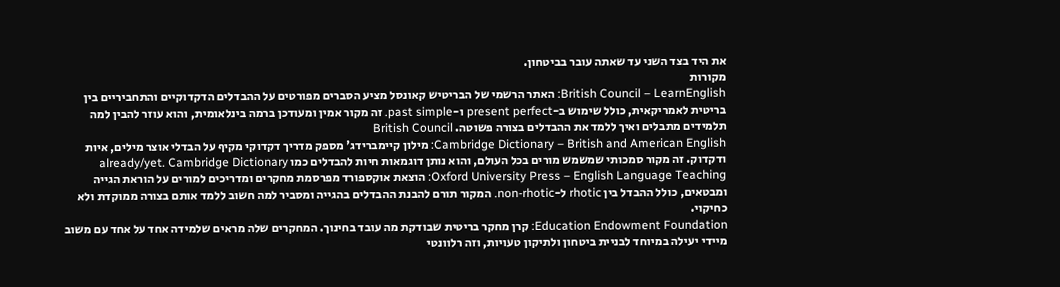את היד בצד השני עד שאתה עובר בביטחון.
מקורות
British Council – LearnEnglish: האתר הרשמי של הבריטיש קאונסל מציע הסברים מפורטים על ההבדלים הדקדוקיים והתחביריים בין בריטית לאמריקאית, כולל שימוש ב-present perfect ו-past simple. זה מקור אמין ומעודכן ברמה בינלאומית, והוא עוזר להבין למה תלמידים מתבלים ואיך ללמד את ההבדלים בצורה פשוטה. British Council
Cambridge Dictionary – British and American English: מילון קיימברידג' מספק מדריך דקדוקי מקיף על הבדלי אוצר מילים, איות ודקדוק. זה מקור סמכותי שמשמש מורים בכל העולם, והוא נותן דוגמאות חיות להבדלים כמו already/yet. Cambridge Dictionary
Oxford University Press – English Language Teaching: הוצאת אוקספורד מפרסמת מחקרים ומדריכים למורים על הוראת הגייה ומבטאים, כולל ההבדל בין rhotic ל-non-rhotic. המקור תורם להבנת ההבדלים בהגייה ומסביר למה חשוב ללמד אותם בצורה ממוקדת ולא כחיקוי.
Education Endowment Foundation: קרן מחקר בריטית שבודקת מה עובד בחינוך. המחקרים שלה מראים שלמידה אחד על אחד עם משוב מיידי יעילה במיוחד לבניית ביטחון ולתיקון טעויות, וזה רלוונטי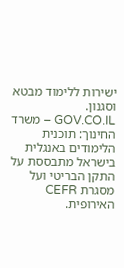ישירות ללימוד מבטא וסגנון.
GOV.CO.IL – משרד החינוך: תוכנית הלימודים באנגלית בישראל מתבססת על התקן הבריטי ועל מסגרת CEFR האירופית.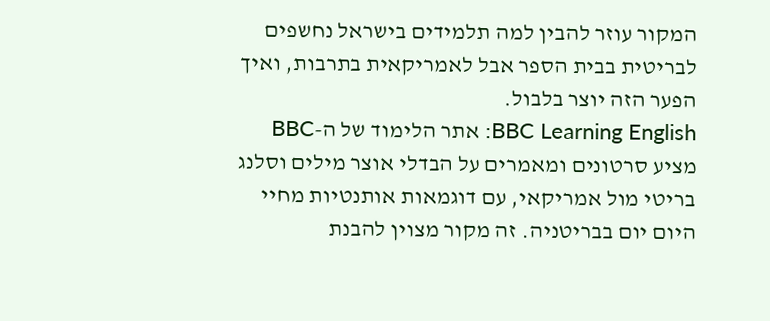המקור עוזר להבין למה תלמידים בישראל נחשפים לבריטית בבית הספר אבל לאמריקאית בתרבות, ואיך הפער הזה יוצר בלבול.
BBC Learning English: אתר הלימוד של ה-BBC מציע סרטונים ומאמרים על הבדלי אוצר מילים וסלנג בריטי מול אמריקאי, עם דוגמאות אותנטיות מחיי היום יום בבריטניה. זה מקור מצוין להבנת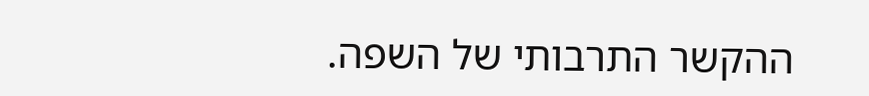ההקשר התרבותי של השפה.